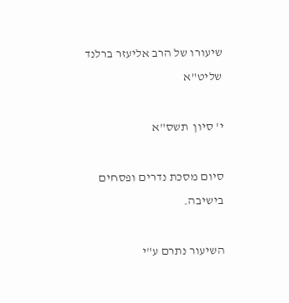שיעורו של הרב אליעזר ברלנד שליט"א

י' סיון  תשס"א

סיום מסכת נדרים ופסחים בישיבה.

השיעור נתרם ע"י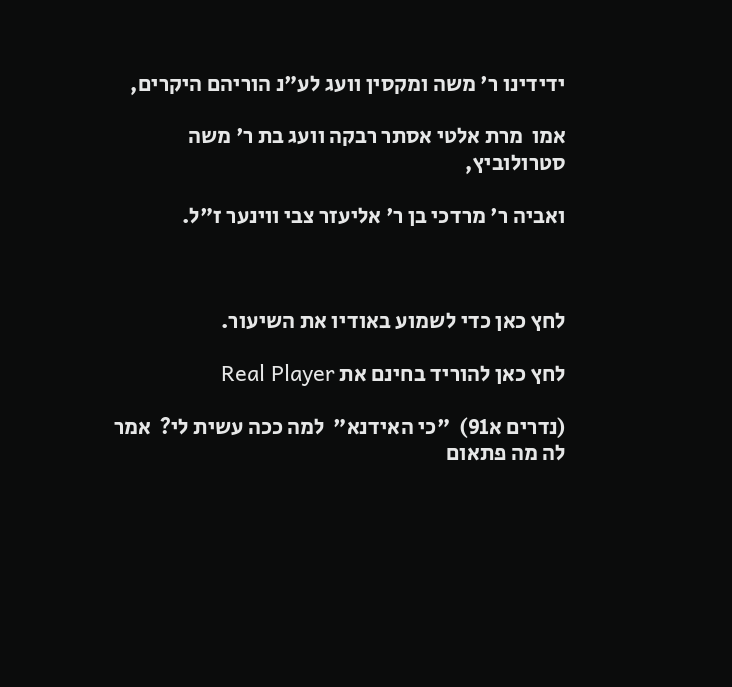ידידינו ר' משה ומקסין וועג לע"נ הוריהם היקרים,

אמו  מרת אלטי אסתר רבקה וועג בת ר' משה סטרולוביץ,

ואביה ר' מרדכי בן ר' אליעזר צבי ווינער ז"ל.



לחץ כאן כדי לשמוע באודיו את השיעור.

לחץ כאן להוריד בחינם את Real Player

(נדרים א91)  "כי האידנא"  למה ככה עשית לי?  אמר לה מה פתאום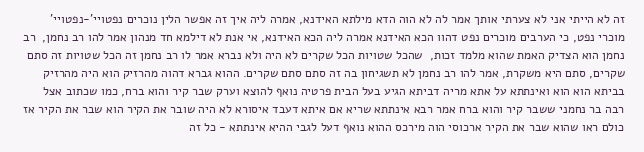זה לא הייתי אני לא צערתי אותך אמר לה לא הוה הדא מילתא האידנא, אמרה ליה איך זה אפשר הלין נוכרים נפטויי'-נפטויי' מוכרי נפט, כי הערבים מוכרים נפט דהוו הכא האידנא אמרה ליה הכא האידנא, אי אנת לא דילמא חד מנהון אמר להו רב נחמן,  רב נחמן הוא הצדיק האמת שהוא מלמד זכות,  שהכל שטויות הכל שקרים לא היה ולא נברא אמר לו רב נחמן זה הכל שטויות זה סתם שקרים, סתם היא משקרת, אמר להו רב נחמן לא תשגיחון בה זה סתם סתם שקרים. ההוא גברא דהוה מהרזיק הוא היה מהרזיק בביתא הוא הוא ואינתתא על אתא מריה דביתא הגיע בעל הבית פרטיה נואף להוצא וערק שבר קיר והוא ברח, כמו שכתוב אצל רבה בר נחמני ששבר קיר והוא ברח אמר רבא אינתתא שריא אם איתא דעבד איסורא לא היה שובר את הקיר הוא שבר את הקיר אז כולם ראו שהוא שבר את הקיר ארכוסי הוה מירכס ההוא נואף דעל לגבי ההיא אינתתא - כל זה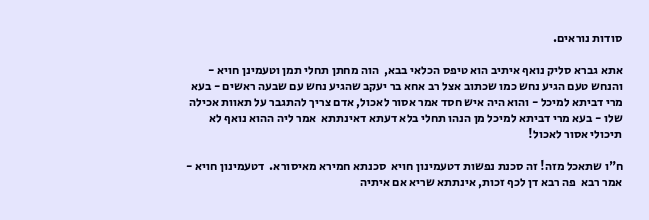סודות נוראים.

אתא גברא סליק נואף איתיב הוא טיפס הכלאי בבא,  הוה מחתן תחלי תמן וטעמינן חויא - והנחש טעם הגיע נחש כמו שכתוב אצל רב אחא בר יעקב שהגיע נחש עם שבעה ראשים - בעא מרי דביתא למיכל - והוא היה איש חסד אמר אסור לאכול, אדם צריך להתגבר על תאוות אכילה שלו - בעא מרי דביתא למיכל מן הנהו תחלי בלא דעתא דאינתתא  אמר ליה ההוא נואף לא תיכולי אסור לאכול!

ח"ו שתאכל מזה! זה סכנת נפשות דטעמינון חויא  סכנתא חמירא מאיסורא.  דטעמינון חויא - אמר רבא  פה רבא דן לכף זכות, אינתתא שריא אם איתיה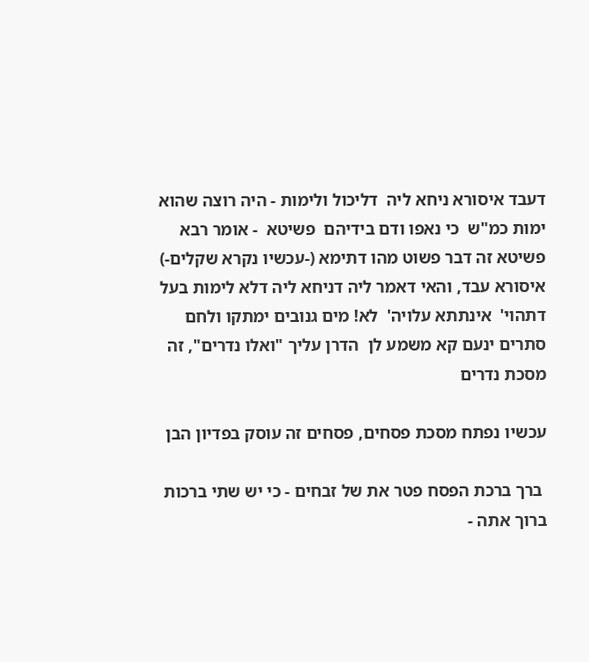דעבד איסורא ניחא ליה  דליכול ולימות - היה רוצה שהוא ימות כמ"ש  כי נאפו ודם בידיהם  פשיטא  - אומר רבא פשיטא זה דבר פשוט מהו דתימא (-עכשיו נקרא שקלים-) איסורא עבד, והאי דאמר ליה דניחא ליה דלא לימות בעל דתהוי'  אינתתא עלויה'  לא! מים גנובים ימתקו ולחם סתרים ינעם קא משמע לן  הדרן עליך "ואלו נדרים", זה מסכת נדרים

עכשיו נפתח מסכת פסחים, פסחים זה עוסק בפדיון הבן

 ברך ברכת הפסח פטר את של זבחים - כי יש שתי ברכות ברוך אתה -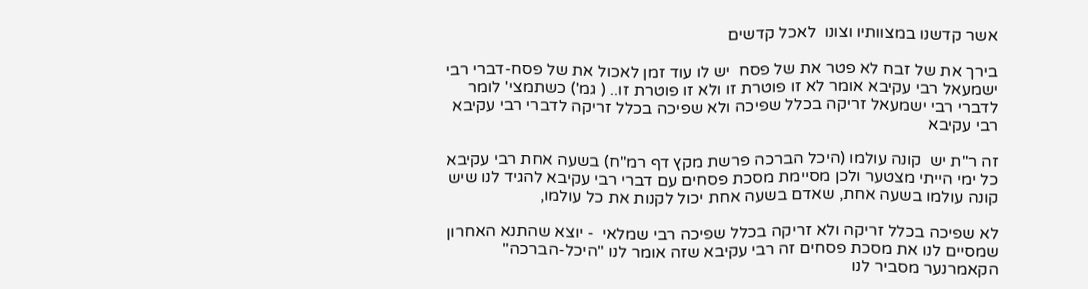אשר קדשנו במצוותיו וצונו  לאכל קדשים

בירך את של זבח לא פטר את של פסח  יש לו עוד זמן לאכול את של פסח-דברי רבי ישמעאל רבי עקיבא אומר לא זו פוטרת זו ולא זו פוטרת זו.. ( גמ') כשתמצי' לומר לדברי רבי ישמעאל זריקה בכלל שפיכה ולא שפיכה בכלל זריקה לדברי רבי עקיבא  רבי עקיבא

זה ר"ת יש  קונה עולמו (היכל הברכה פרשת מקץ דף רמ"ח) בשעה אחת רבי עקיבא כל ימי הייתי מצטער ולכן מסיימת מסכת פסחים עם דברי רבי עקיבא להגיד לנו שיש קונה עולמו בשעה אחת, שאדם בשעה אחת יכול לקנות את כל עולמו,

לא שפיכה בכלל זריקה ולא זריקה בכלל שפיכה רבי שמלאי  - יוצא שהתנא האחרון שמסיים לנו את מסכת פסחים זה רבי עקיבא שזה אומר לנו "היכל-הברכה"  הקאמרנער מסביר לנו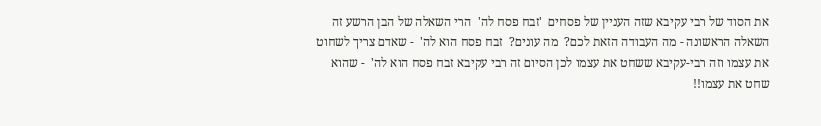את הסוד של רבי עקיבא שזה העניין של פסחים  'זבח פסח לה'  הרי השאלה של הבן הרשע זה השאלה הראשונה - מה העבודה הזאת לכם?  מה עונים?  זבח פסח הוא לה'  - שאדם צריך לשחוט את עצמו וזה רבי-עקיבא ששחט את עצמו לכן הסיום זה רבי עקיבא זבח פסח הוא לה'  - שהוא שחט את עצמו!!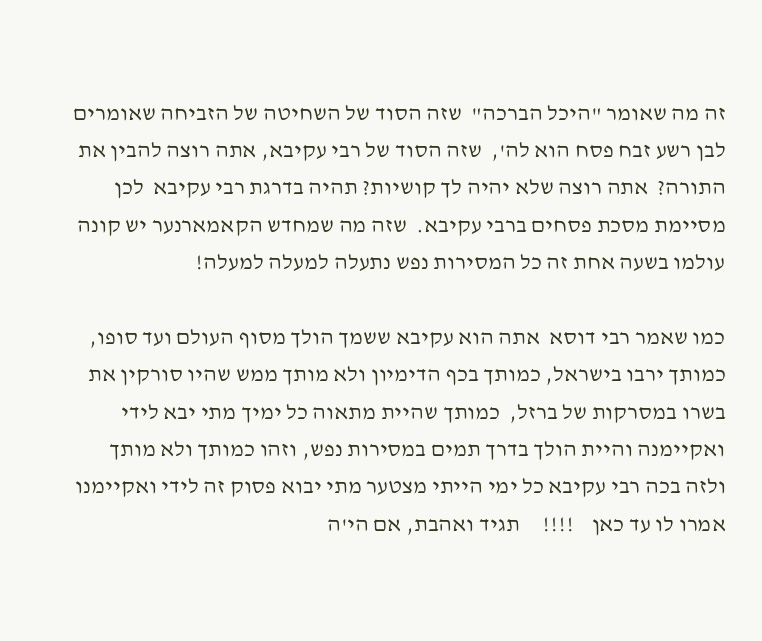זה מה שאומר "היכל הברכה"  שזה הסוד של השחיטה של הזביחה שאומרים לבן רשע זבח פסח הוא לה',  שזה הסוד של רבי עקיבא, אתה רוצה להבין את התורה?  אתה רוצה שלא יהיה לך קושיות? תהיה בדרגת רבי עקיבא  לכן מסיימת מסכת פסחים ברבי עקיבא.  שזה מה שמחדש הקאמארנער יש קונה עולמו בשעה אחת זה כל המסירות נפש נתעלה למעלה למעלה!

כמו שאמר רבי דוסא  אתה הוא עקיבא ששמך הולך מסוף העולם ועד סופו, כמותך ירבו בישראל, כמותך בכף הדימיון ולא מותך ממש שהיו סורקין את בשרו במסרקות של ברזל,  כמותך שהיית מתאוה כל ימיך מתי יבא לידי ואקיימנה והיית הולך בדרך תמים במסירות נפש, וזהו כמותך ולא מותך  ולזה בכה רבי עקיבא כל ימי הייתי מצטער מתי יבוא פסוק זה לידי ואקיימנו אמרו לו עד כאן    !!!!     תגיד ואהבת, אם הי'ה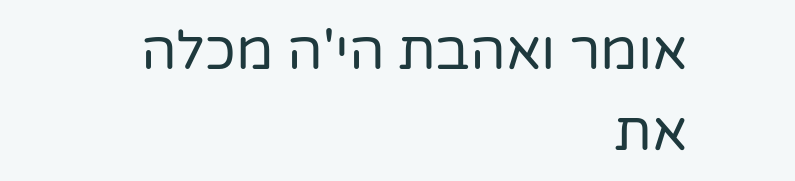אומר ואהבת הי'ה מכלה את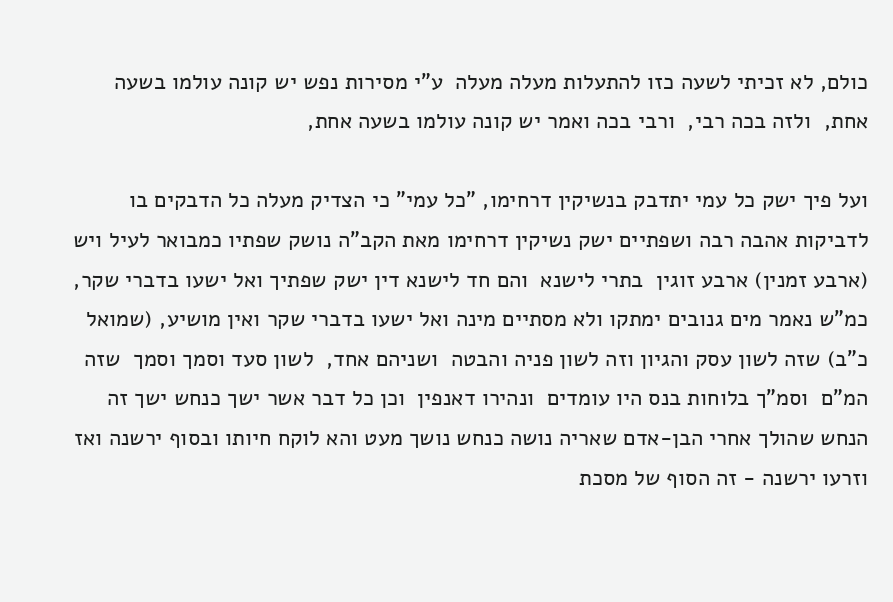כולם, לא זכיתי לשעה כזו להתעלות מעלה מעלה  ע"י מסירות נפש יש קונה עולמו בשעה אחת,  ולזה בכה רבי,  ורבי בכה ואמר יש קונה עולמו בשעה אחת,

ועל פיך ישק כל עמי יתדבק בנשיקין דרחימו, "כל עמי" כי הצדיק מעלה כל הדבקים בו לדביקות אהבה רבה ושפתיים ישק נשיקין דרחימו מאת הקב"ה נושק שפתיו כמבואר לעיל ויש (ארבע זמנין) ארבע זוגין  בתרי לישנא  והם חד לישנא דין ישק שפתיך ואל ישעו בדברי שקר, כמ"ש נאמר מים גנובים ימתקו ולא מסתיים מינה ואל ישעו בדברי שקר ואין מושיע, (שמואל כ"ב) שזה לשון עסק והגיון וזה לשון פניה והבטה  ושניהם אחד,  לשון סעד וסמך וסמך  שזה  המ"ם  וסמ"ך בלוחות בנס היו עומדים  ונהירו דאנפין  וכן כל דבר אשר ישך כנחש ישך זה הנחש שהולך אחרי הבן-אדם שאריה נושה כנחש נושך מעט והא לוקח חיותו ובסוף ירשנה ואז וזרעו ירשנה - זה הסוף של מסכת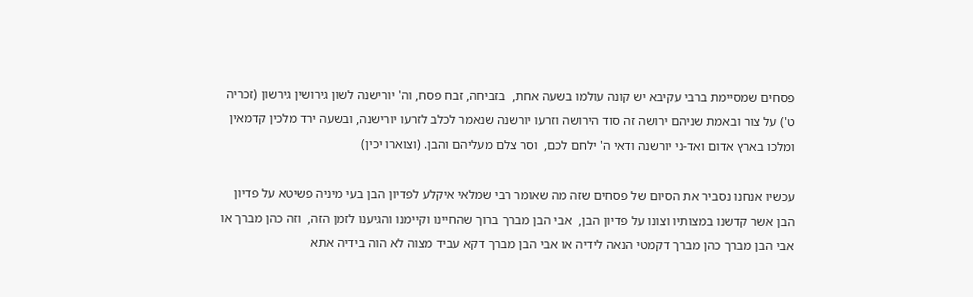פסחים שמסיימת ברבי עקיבא יש קונה עולמו בשעה אחת,  בזביחה, זבח פסח, וה' יורישנה לשון גירושין גירשון (זכריה ט') על צור ובאמת שניהם ירושה זה סוד הירושה וזרעו יורשנה שנאמר לכלב לזרעו יורישנה, ובשעה ירד מלכין קדמאין ומלכו בארץ אדום ואד-ני יורשנה ודאי ה' ילחם לכם,  וסר צלם מעליהם והבן. (וצוארו יכין)

עכשיו אנחנו נסביר את הסיום של פסחים שזה מה שאומר רבי שמלאי איקלע לפדיון הבן בעי מיניה פשיטא על פדיון הבן אשר קדשנו במצותיו וצונו על פדיון הבן,  אבי הבן מברך ברוך שהחיינו וקיימנו והגיענו לזמן הזה,  וזה כהן מברך או אבי הבן מברך כהן מברך דקמטי הנאה לידיה או אבי הבן מברך דקא עביד מצוה לא הוה בידיה אתא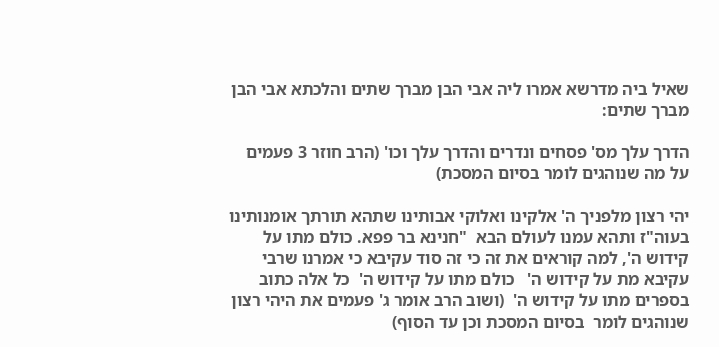שאיל ביה מדרשא אמרו ליה אבי הבן מברך שתים והלכתא אבי הבן מברך שתים:

הדרך עלך מס' פסחים ונדרים והדרך עלך וכו' (הרב חוזר 3 פעמים על מה שנוהגים לומר בסיום המסכת)

יהי רצון מלפניך ה' אלקינו ואלוקי אבותינו שתהא תורתך אומנותינו בעוה"ז ותהא עמנו לעולם הבא  "חנינא בר פפא. כולם מתו על קידוש ה', למה קוראים את זה כי זה סוד עקיבא כי אמרנו שרבי עקיבא מת על קידוש ה'   כולם מתו על קידוש ה'  כל אלה כתוב בספרים מתו על קידוש ה'  (ושוב הרב אומר ג' פעמים את היהי רצון שנוהגים לומר  בסיום המסכת וכן עד הסוף)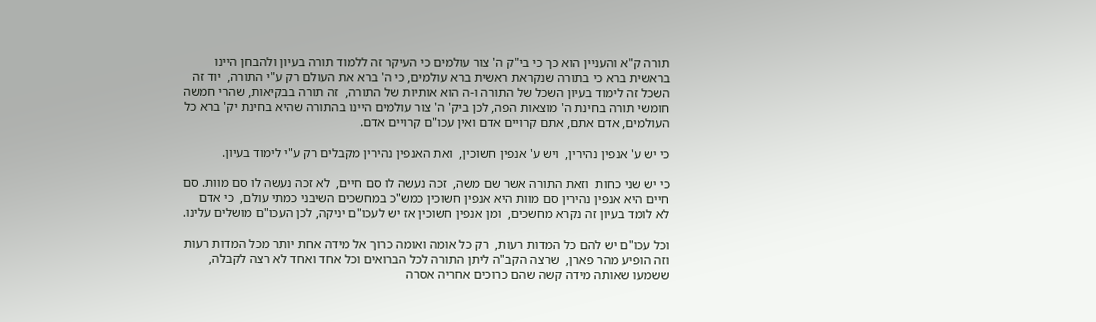תורה ק"א והעניין הוא כך כי בי"ק ה' צור עולמים כי העיקר זה ללמוד תורה בעיון ולהבחן היינו בראשית ברא כי בתורה שנקראת ראשית ברא עולמים, כי ה' ברא את העולם רק ע"י התורה,  יוד זה השכל זה לימוד בעיון השכל של התורה ו-ה הוא אותיות של התורה,  זה תורה בבקיאות, שהרי חמשה חומשי תורה בחינת ה' מוצאות הפה, לכן ביק' ה' צור עולמים היינו בהתורה שהיא בחינת יק' ברא כל העולמים, אדם אתם, אתם קרויים אדם ואין עכו"ם קרויים אדם.

כי יש ע' אנפין נהירין,  ויש ע' אנפין חשוכין,  ואת האנפין נהירין מקבלים רק ע"י לימוד בעיון.

כי יש שני כחות  וזאת התורה אשר שם משה,  זכה נעשה לו סם חיים,  לא זכה נעשה לו סם מוות. סם חיים היא אנפין נהירין סם מוות היא אנפין חשוכין כמש"כ במחשכים השיבני כמתי עולם,  כי אדם לא לומד בעיון זה נקרא מחשכים,  ומן אנפין חשוכין אז יש לעכו"ם יניקה, לכן העכו"ם מושלים עלינו.

וכל עכו"ם יש להם כל המדות רעות,  רק כל אומה ואומה כרוך אל מידה אחת יותר מכל המדות רעות וזה הופיע מהר פארן,  שרצה הקב"ה ליתן התורה לכל הברואים וכל אחד ואחד לא רצה לקבלה,  ששמעו שאותה מידה קשה שהם כרוכים אחריה אסרה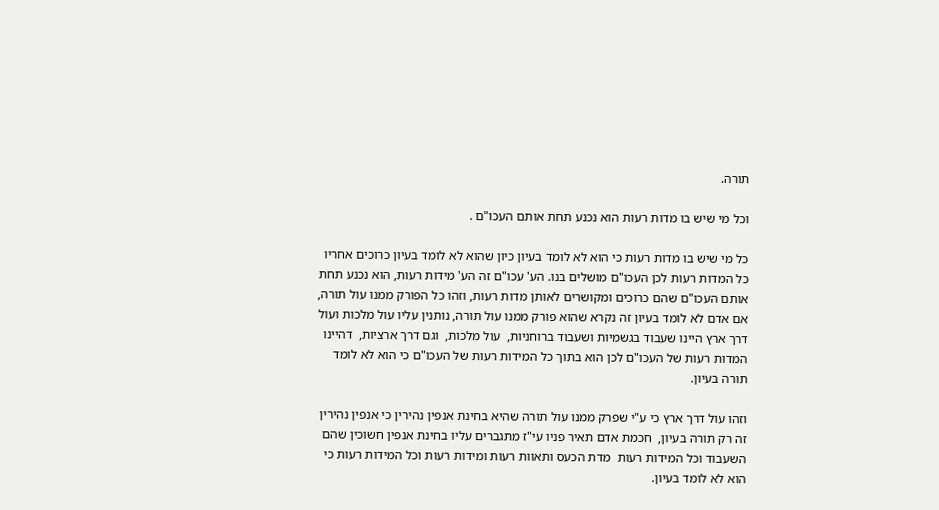תורה.

וכל מי שיש בו מדות רעות הוא נכנע תחת אותם העכו"ם .

כל מי שיש בו מדות רעות כי הוא לא לומד בעיון כיון שהוא לא לומד בעיון כרוכים אחריו כל המדות רעות לכן העכו"ם מושלים בנו. הע' עכו"ם זה הע' מידות רעות, הוא נכנע תחת אותם העכו"ם שהם כרוכים ומקושרים לאותן מדות רעות, וזהו כל הפורק ממנו עול תורה, אם אדם לא לומד בעיון זה נקרא שהוא פורק ממנו עול תורה, נותנין עליו עול מלכות ועול דרך ארץ היינו שעבוד בגשמיות ושעבוד ברוחניות,  עול מלכות,  וגם דרך ארציות,  דהיינו המדות רעות של העכו"ם לכן הוא בתוך כל המידות רעות של העכו"ם כי הוא לא לומד תורה בעיון.

וזהו עול דרך ארץ כי ע"י שפרק ממנו עול תורה שהיא בחינת אנפין נהירין כי אנפין נהירין זה רק תורה בעיון,  חכמת אדם תאיר פניו עי"ז מתגברים עליו בחינת אנפין חשוכין שהם השעבוד וכל המידות רעות  מדת הכעס ותאוות רעות ומידות רעות וכל המידות רעות כי הוא לא לומד בעיון.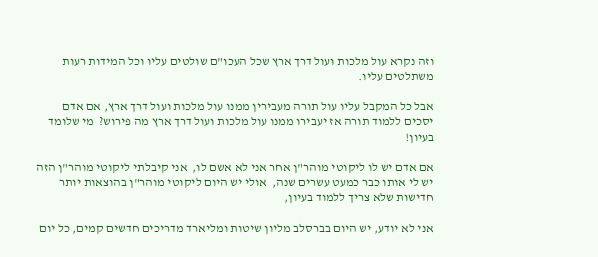וזה נקרא עול מלכות ועול דרך ארץ שכל העכו"ם שולטים עליו וכל המידות רעות משתלטים עליו.

אבל כל המקבל עליו עול תורה מעבירין ממנו עול מלכות ועול דרך ארץ, אם אדם יסכים ללמוד תורה אז יעבירו ממנו עול מלכות ועול דרך ארץ מה פירוש?  מי שלומד בעיון!

אם אדם יש לו ליקוטי מוהר"ן אחר אני לא אשם לו,  אני קיבלתי ליקוטי מוהר"ן הזה יש לי אותו כבר כמעט עשרים שנה,  אולי יש היום ליקוטי מוהר"ן בהוצאות יותר חדישות שלא צריך ללמוד בעיון,

אני לא יודע, יש היום בברסלב מליון שיטות ומליארד מדריכים חדשים קמים, כל יום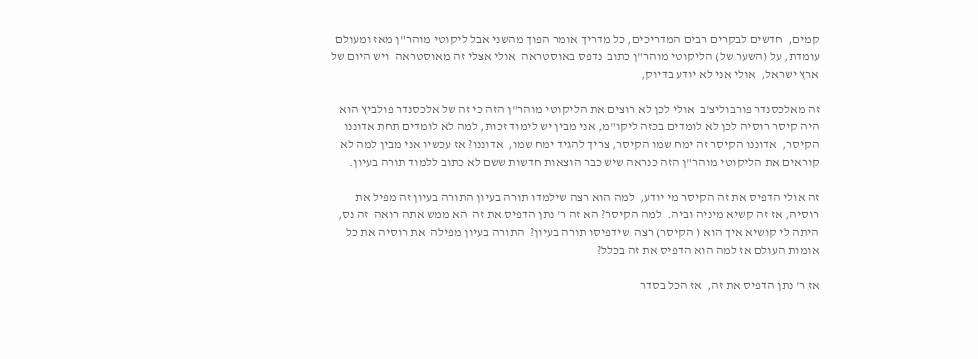קמים,  חדשים לבקרים רבים המדריכים, כל מדריך אומר הפוך מהשני אבל ליקוטי מוהר"ן מאז ומעולם עומדת, על (השער של) הליקוטי מוהר"ן כתוב  נדפס באוסטראה  אולי אצלי זה מאוסטראה  ויש היום של ארץ ישראל,  אולי אני לא יודע בדיוק,

זה מאלכסנדר פורבוליצ'ב  אולי לכן לא רוצים את הליקוטי מוהר"ן הזה כי זה של אלכסנדר פולביץ הוא היה קיסר רוסיה לכן לא לומדים בכזה ליקו"מ, אני מבין יש לימוד זכות, למה לא לומדים תחת אדוננו הקיסר,  אדוננו הקיסר זה ימח שמו הקיסר, צריך להגיד ימח שמו,  אדוננו? אז עכשיו אני מבין למה לא קוראים את הליקוטי מוהר"ן הזה כנראה שיש כבר הוצאות חדשות ששם לא כתוב ללמוד תורה בעיון.

זה אולי הדפיס את זה הקיסר מי יודע,  למה הוא רצה שילמדו תורה בעיון התורה בעיון זה מפיל את רוסיה, אז זה קשיא מיניה וביה.  למה הקיסר? הא זה ר' נתן הדפיס את זה  הא ממש אתה רואה  זה נס, היתה לי קושיא איך הוא ( הקיסר) רצה  שידפיסו תורה בעיון?  התורה בעיון מפילה  את רוסיה את כל אומות העולם אז למה הוא הדפיס את זה בכלל?

אז ר' נתן הדפיס את זה,  אז הכל בסדר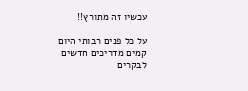עכשיו זה מתורץ!!

על כל פנים רבותי היום קמים מדריכים חדשים לבקרים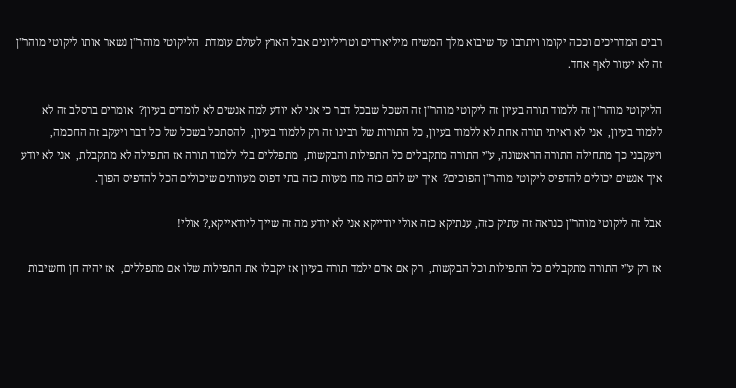רבים המדריכים וככה יקומו ויתרבו עד שיבוא מלך המשיח מיליארדים וטריליונים אבל הארץ לעולם עומדת  הליקוטי מוהר"ן נשאר אותו ליקוטי מוהר"ן זה לא יעזור לאף אחד.

הליקוטי מוהר"ן זה ללמוד תורה בעיון זה ליקוטי מוהר"ן זה השכל שבכל דבר כי אני לא יודע למה אנשים לא לומדים בעיון?  אומרים ברסלב זה לא ללמוד בעיון,  אני לא ראיתי תורה אחת לא ללמוד בעיון, כל התורות של רבינו זה רק ללמוד בעיון,  להסתכל בשכל של כל דבר ויעקב זה החכמה,  ויעקבני כך מתחילה התורה הראשונה, ע"י התורה מתקבלים כל התפילות והבקשות,  מתפללים בלי ללמוד תורה אז התפילה לא מתקבלת,  אני לא יודע איך אנשים יכולים להדפיס ליקוטי מוהר"ן הפוכים?  איך יש להם כזה מח מעוות כזה בתי דפוס מעוותים שיכולים הכל להדפיס הפוך.

אבל זה ליקוטי מוהר"ן כנראה זה עתיק כזה, ענתיקא כזה אולי יודייקא אני לא יודע מה זה שייך ליודאייקא,? אולי!

אז רק ע"י התורה מתקבלים כל התפילות וכל הבקשות,  רק אם אדם ילמד תורה בעיון אז יקבלו את התפילות שלו אם מתפללים,  אז יהיה חן וחשיבות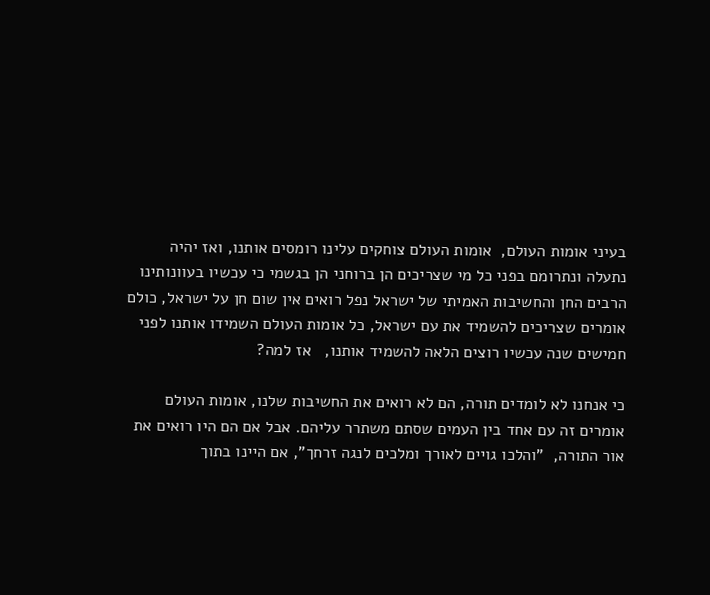בעיני אומות העולם,  אומות העולם צוחקים עלינו רומסים אותנו, ואז יהיה נתעלה ונתרומם בפני כל מי שצריכים הן ברוחני הן בגשמי כי עכשיו בעוונותינו הרבים החן והחשיבות האמיתי של ישראל נפל רואים אין שום חן על ישראל, כולם אומרים שצריכים להשמיד את עם ישראל, כל אומות העולם השמידו אותנו לפני חמישים שנה עכשיו רוצים הלאה להשמיד אותנו,   אז למה?

כי אנחנו לא לומדים תורה, הם לא רואים את החשיבות שלנו, אומות העולם אומרים זה עם אחד בין העמים שסתם משתרר עליהם. אבל אם הם היו רואים את אור התורה,  "והלכו גויים לאורך ומלכים לנגה זרחך", אם היינו בתוך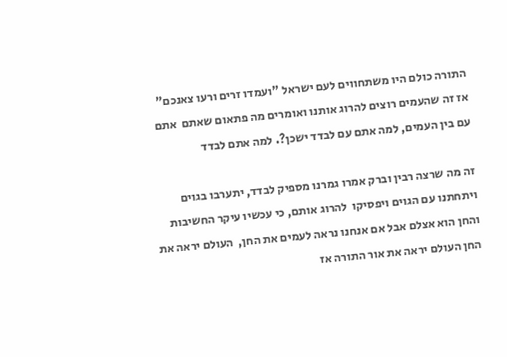התורה כולם היו משתחווים לעם ישראל "ועמדו זרים ורעו צאנכם"  אז זה שהעמים רוצים להרוג אותנו ואומרים מה פתאום שאתם  אתם עם בין העמים, למה אתם עם לבדד ישכן?. למה אתם לבדד

זה מה שרצה רבין וברק אמרו גמרנו מספיק לבדד, יתערבו בגוים ויתחתנו עם הגוים ויפסיקו  להרוג אותם, כי עכשיו עיקר החשיבות והחן הוא אצלם אבל אם אנחנו נראה לעמים את החן,  העולם יראה את החן העולם יראה את אור התורה אז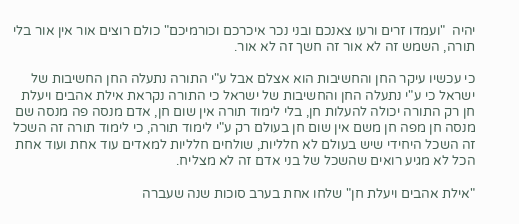יהיה  "ועמדו זרים ורעו צאנכם ובני נכר איכרכם וכורמיכם" כולם רוצים אור אין אור בלי תורה, השמש זה לא אור זה חשך זה לא אור.

כי עכשיו עיקר החן והחשיבות הוא אצלם אבל ע"י התורה נתעלה החן החשיבות של ישראל כי ע"י נתעלה החן והחשיבות של ישראל כי התורה נקראת אילת אהבים ויעלת חן רק התורה יכולה להעלות חן, בלי לימוד תורה אין שום חן, אדם מנסה פה מנסה שם מנסה חן מפה חן משם אין שום חן בעולם רק ע"י לימוד תורה, כי לימוד תורה זה השכל זה השכל היחידי שיש בעולם לא חלליות, שולחים חלליות למאדים עוד אחת ועוד אחת הכל לא מגיע רואים שהשכל של בני אדם זה לא מצליח.

"אילת אהבים ויעלת חן" שלחו אחת בערב סוכות שנה שעברה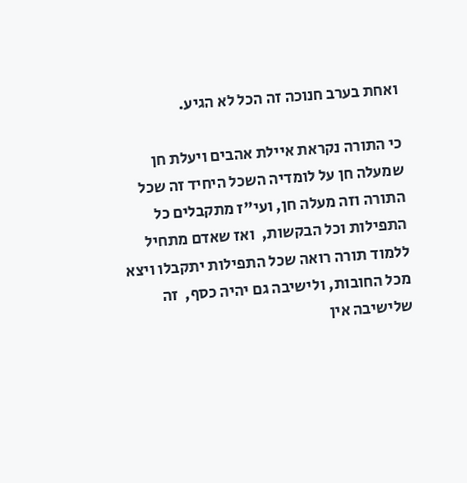ואחת בערב חנוכה זה הכל לא הגיע.

כי התורה נקראת איילת אהבים ויעלת חן שמעלה חן על לומדיה השכל היחיד זה שכל התורה וזה מעלה חן, ועי"ז מתקבלים כל התפילות וכל הבקשות,  ואז שאדם מתחיל ללמוד תורה רואה שכל התפילות יתקבלו ויצא מכל החובות, ולישיבה גם יהיה כסף,  זה שלישיבה אין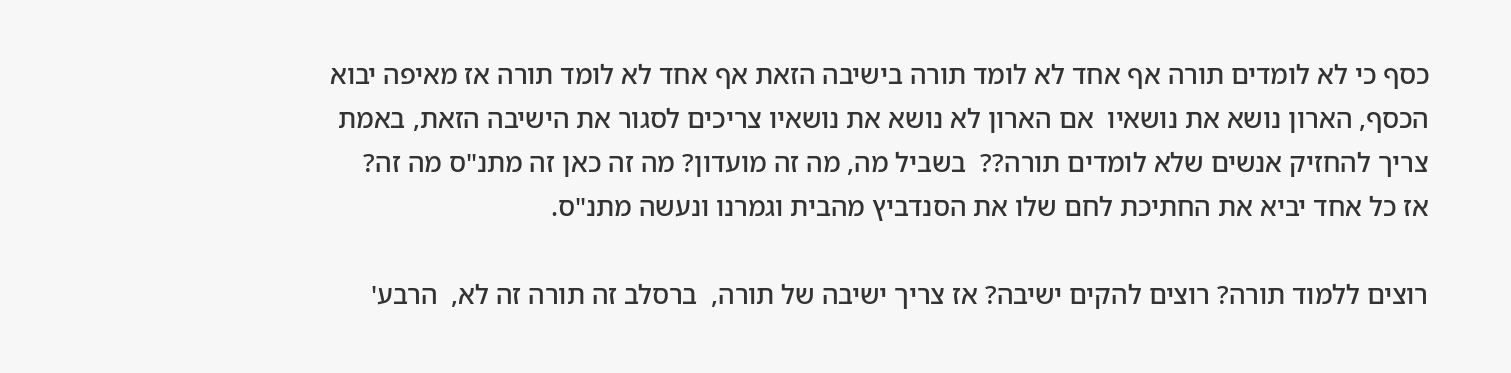כסף כי לא לומדים תורה אף אחד לא לומד תורה בישיבה הזאת אף אחד לא לומד תורה אז מאיפה יבוא הכסף, הארון נושא את נושאיו  אם הארון לא נושא את נושאיו צריכים לסגור את הישיבה הזאת, באמת צריך להחזיק אנשים שלא לומדים תורה??  בשביל מה, מה זה מועדון? מה זה כאן זה מתנ"ס מה זה?  אז כל אחד יביא את החתיכת לחם שלו את הסנדביץ מהבית וגמרנו ונעשה מתנ"ס.

רוצים ללמוד תורה? רוצים להקים ישיבה? אז צריך ישיבה של תורה,  ברסלב זה תורה זה לא,  הרבע'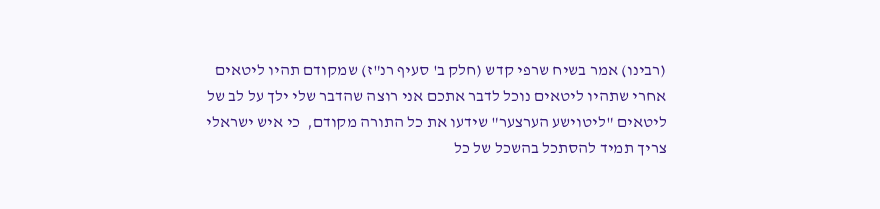(רבינו) אמר בשיח שרפי קדש (חלק ב' סעיף רנ"ז) שמקודם תהיו ליטאים אחרי שתהיו ליטאים נוכל לדבר אתכם אני רוצה שהדבר שלי ילך על לב של ליטאים "ליטוישע הערצער" שידעו את כל התורה מקודם,  כי איש ישראלי צריך תמיד להסתכל בהשכל של כל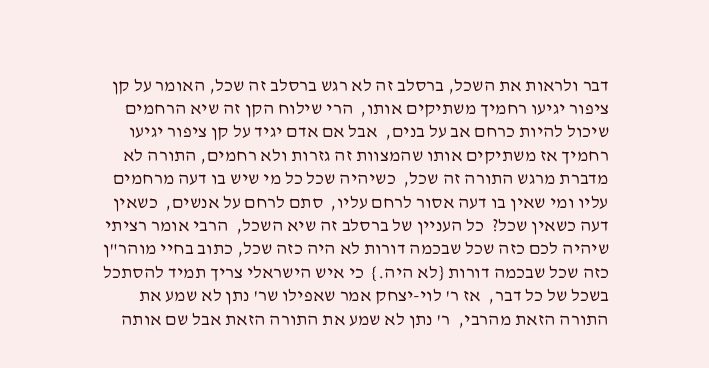דבר ולראות את השכל, ברסלב זה לא רגש ברסלב זה שכל, האומר על קן ציפור יגיעו רחמיך משתיקים אותו,  הרי שילוח הקן זה שיא הרחמים שיכול להיות כרחם אב על בנים,  אבל אם אדם יגיד על קן ציפור יגיעו רחמיך אז משתיקים אותו שהמצוות זה גזרות ולא רחמים, התורה לא מדברת מרגש התורה זה שכל,  כשיהיה שכל כל מי שיש בו דעה מרחמים עליו ומי שאין בו דעה אסור לרחם עליו,  סתם לרחם על אנשים,  כשאין דעה כשאין שכל?  כל העניין של ברסלב זה שיא השכל,  הרבי אומר רציתי שיהיה לכם כזה שכל שבכמה דורות לא היה כזה שכל, כתוב בחיי מוהר"ן כזה שכל שבכמה דורות {לא היה.}  כי איש הישראלי צריך תמיד להסתכל בשכל של כל דבר,  אז ר' לוי-יצחק אמר שאפילו שר' נתן לא שמע את התורה הזאת מהרבי,  ר' נתן לא שמע את התורה הזאת אבל שם אותה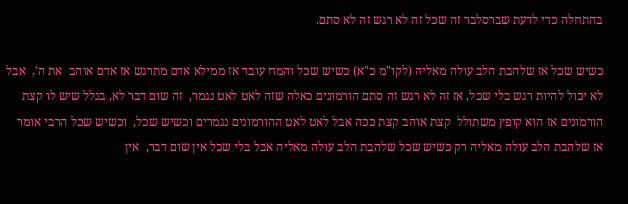בהתחלה כדי לדעת שברסלבר זה שכל זה לא רגש זה לא סתם.

כשיש שכל אז שלהבת הלב עולה מאליה (לקו"מ כ"א) כשיש שכל והמח עובד אז ממילא אדם מתרגש אז אדם אוהב  את ה',  אבל לא יכול להיות רגש בלי שכל, אז זה לא רגש זה סתם הורמונים כאלה שזה לאט לאט נגמר,  זה שום דבר לא, בגלל שיש לו קצת הורמונים אז הוא קופץ משתולל  קצת אוהב קצת ככה אבל לאט לאט ההורמונים נגמרים וכשיש שכל,  וכשיש שכל הרבי אומר אז שלהבת הלב עולה מאליה רק כשיש שכל שלהבת הלב עולה מאליה אבל בלי שכל אין שום דבר,  אין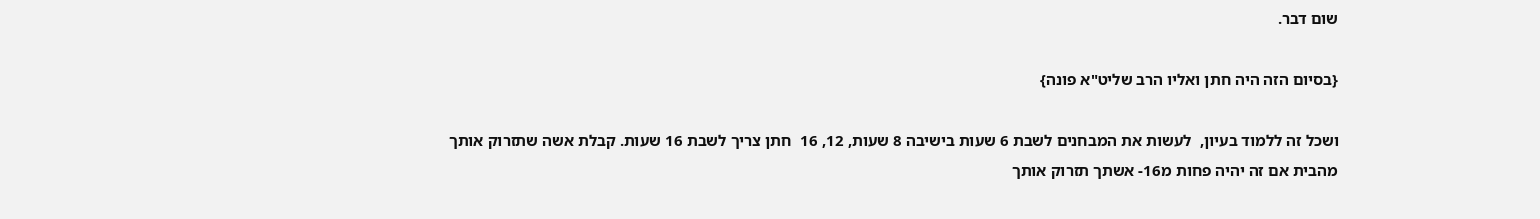שום דבר.

{בסיום הזה היה חתן ואליו הרב שליט"א פונה}

ושכל זה ללמוד בעיון,  לעשות את המבחנים לשבת 6 שעות בישיבה 8 שעות, 12, 16  חתן צריך לשבת 16 שעות. קבלת אשה שתזרוק אותך מהבית אם זה יהיה פחות מ16- אשתך תזרוק אותך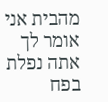מהבית אני אומר לך אתה נפלת בפח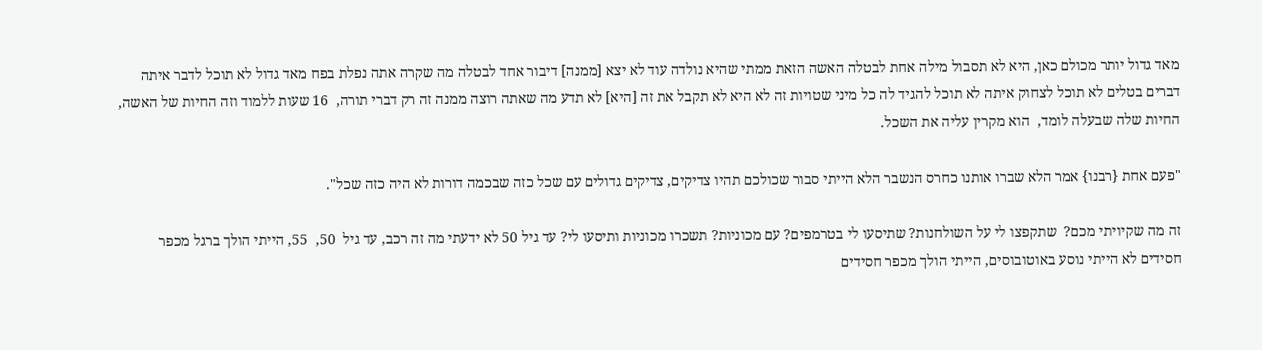מאד גדול יותר מכולם כאן, היא לא תסבול מילה אחת לבטלה האשה הזאת ממתי שהיא נולדה עוד לא יצא [ממנה] דיבור אחד לבטלה מה שקרה אתה נפלת בפח מאד גדול לא תוכל לדבר איתה דברים בטלים לא תוכל לצחוק איתה לא תוכל להגיד לה כל מיני שטויות זה לא היא לא תקבל את זה [היא] לא תדע מה שאתה רוצה ממנה זה רק דברי תורה,  16 שעות ללמוד וזה החיות של האשה,  החיות שלה שבעלה לומד,  הוא מקרין עליה את השכל.

"פעם אחת {רבנו} אמר הלא שברו אותנו כחרס הנשבר הלא הייתי סבור שכולכם תהיו צדיקים, צדיקים גדולים עם שכל כזה שבכמה דורות לא היה כזה שכל".

זה מה שקיויתי מכם?  שתקפצו לי על השולחנות? שתיסעו לי בטרמפים? עם מכוניות? תשכרו מכוניות ותיסעו לי? עד גיל 50 לא ידעתי מה זה רכב, עד גיל  50,  55, הייתי הולך ברגל מכפר חסידים לא הייתי נוסע באוטובוסים, הייתי הולך מכפר חסידים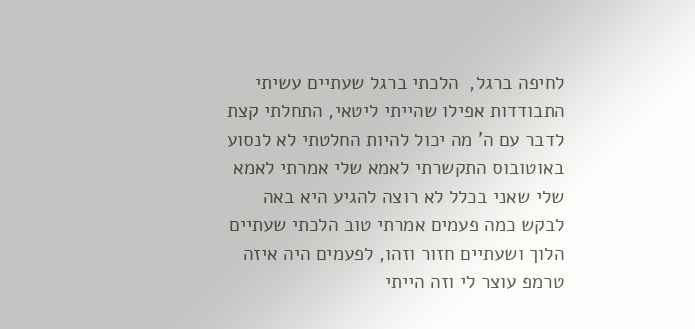לחיפה ברגל,  הלכתי ברגל שעתיים עשיתי התבודדות אפילו שהייתי ליטאי, התחלתי קצת לדבר עם ה' מה יכול להיות החלטתי לא לנסוע באוטובוס התקשרתי לאמא שלי אמרתי לאמא שלי שאני בכלל לא רוצה להגיע היא באה לבקש כמה פעמים אמרתי טוב הלכתי שעתיים הלוך ושעתיים חזור וזהו, לפעמים היה איזה טרמפ עוצר לי וזה הייתי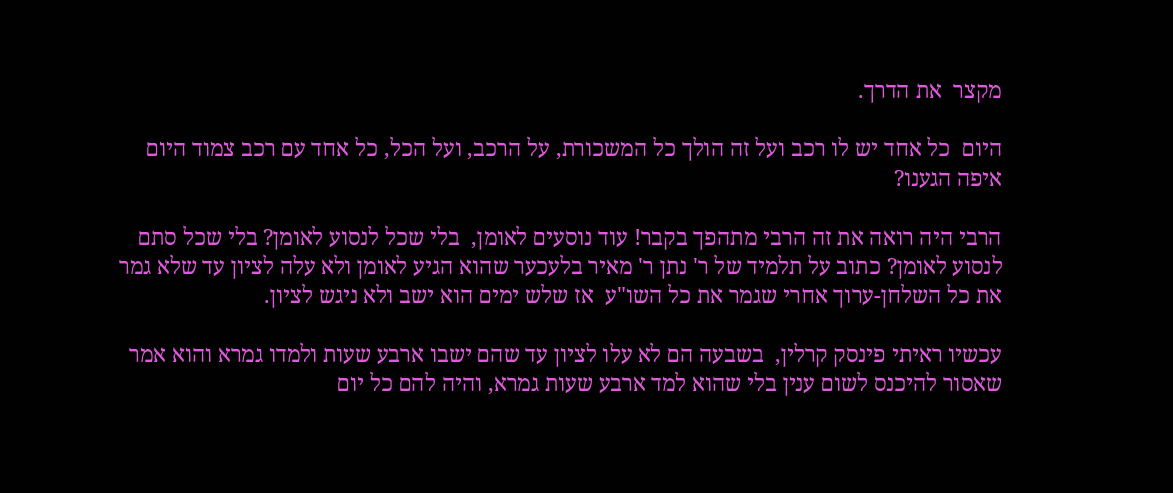מקצר  את הדרך.

היום  כל אחד יש לו רכב ועל זה הולך כל המשכורת, על הרכב, ועל הכל, כל אחד עם רכב צמוד היום איפה הגענו?

הרבי היה רואה את זה הרבי מתהפך בקבר! עוד נוסעים לאומן,  בלי שכל לנסוע לאומן? בלי שכל סתם לנסוע לאומן? כתוב על תלמיד של ר' נתן ר' מאיר בלעכער שהוא הגיע לאומן ולא עלה לציון עד שלא גמר את כל השלחן-ערוך אחרי שגמר את כל השו"ע  אז שלש ימים הוא ישב ולא ניגש לציון.

עכשיו ראיתי פינסק קרלין,  בשבעה הם לא עלו לציון עד שהם ישבו ארבע שעות ולמדו גמרא והוא אמר שאסור להיכנס לשום ענין בלי שהוא למד ארבע שעות גמרא, והיה להם כל יום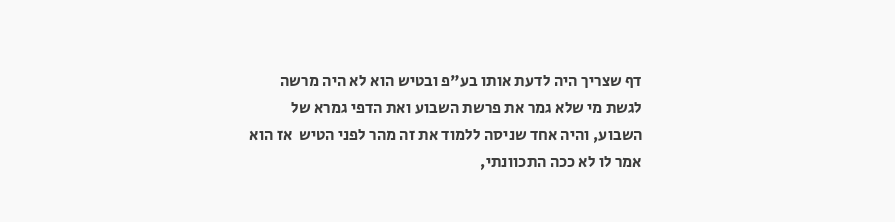דף שצריך היה לדעת אותו בע"פ ובטיש הוא לא היה מרשה לגשת מי שלא גמר את פרשת השבוע ואת הדפי גמרא של השבוע, והיה אחד שניסה ללמוד את זה מהר לפני הטיש  אז הוא אמר לו לא ככה התכוונתי,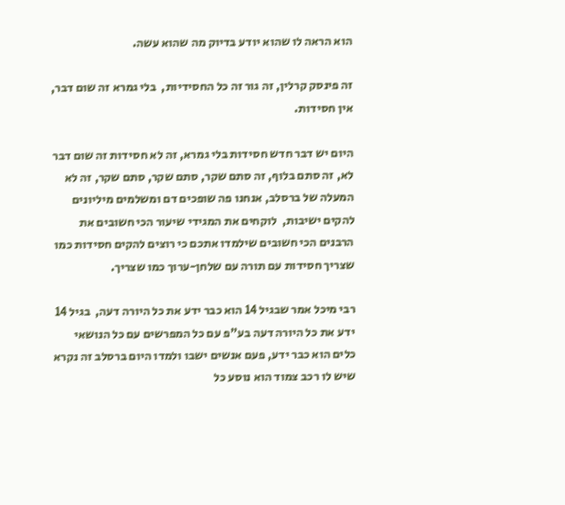הוא הראה לו שהוא יודע בדיוק מה שהוא עשה.

זה פינסק קרלין, זה גור זה כל החסידיות,  בלי גמרא זה שום דבר,  אין חסידות.

היום יש דבר חדש חסידות בלי גמרא, זה לא חסידות זה שום דבר לא, זה סתם בלוף, זה סתם שקר, סתם שקר, סתם שקר, זה לא המעלה של ברסלב, אנחנו פה שופכים דם ומשלמים מיליונים להקים ישיבות,  לוקחים את המגידי שיעור הכי חשובים את הרבנים הכי חשובים שילמדו אתכם כי רוצים להקים חסידות כמו שצריך חסידות עם תורה עם שלחן-ערוך כמו שצריך.

רבי מיכל אמר שבגיל 14 הוא כבר ידע את כל היורה דעה,  בגיל 14 ידע את כל היורה דעה בע"פ עם כל המפרשים עם כל הנושאי כלים הוא כבר ידע, פעם אנשים ישבו ולמדו היום ברסלב זה נקרא שיש לו רכב צמוד הוא נוסע כל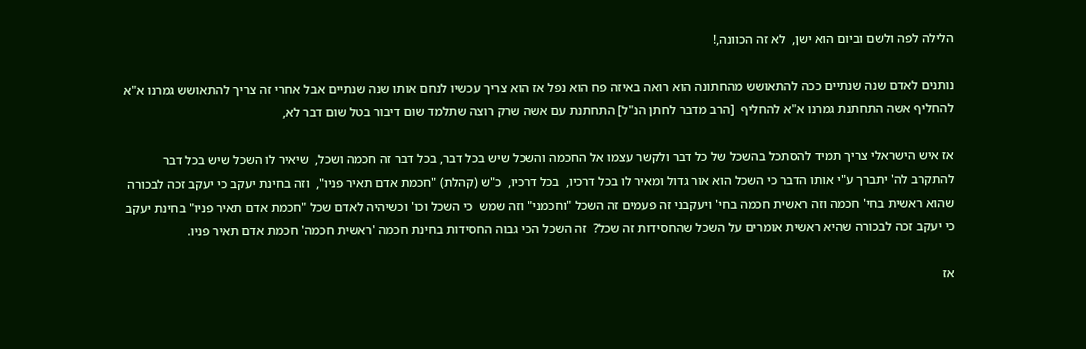הלילה לפה ולשם וביום הוא ישן,  לא זה הכוונה,!

נותנים לאדם שנה שנתיים ככה להתאושש מהחתונה הוא רואה באיזה פח הוא נפל אז הוא צריך עכשיו לנחם אותו שנה שנתיים אבל אחרי זה צריך להתאושש גמרנו א"א להחליף אשה התחתנת גמרנו א"א להחליף  [הרב מדבר לחתן הנ"ל] התחתנת עם אשה שרק רוצה שתלמד שום דיבור בטל שום דבר לא,

אז איש הישראלי צריך תמיד להסתכל בהשכל של כל דבר ולקשר עצמו אל החכמה והשכל שיש בכל דבר, בכל דבר זה חכמה ושכל,  שיאיר לו השכל שיש בכל דבר להתקרב לה' יתברך ע"י אותו הדבר כי השכל הוא אור גדול ומאיר לו בכל דרכיו,  בכל דרכיו,  כ"ש (קהלת) "חכמת אדם תאיר פניו",  וזה בחינת יעקב כי יעקב זכה לבכורה שהוא ראשית בחי' חכמה וזה ראשית חכמה בחי' ויעקבני זה פעמים זה השכל "וחכמני" וזה שמש  כי השכל וכו' וכשיהיה לאדם שכל "חכמת אדם תאיר פניו" בחינת יעקב  כי יעקב זכה לבכורה שהיא ראשית אומרים על השכל שהחסידות זה שכל?  זה השכל הכי גבוה החסידות בחינת חכמה 'ראשית חכמה' חכמת אדם תאיר פניו.

אז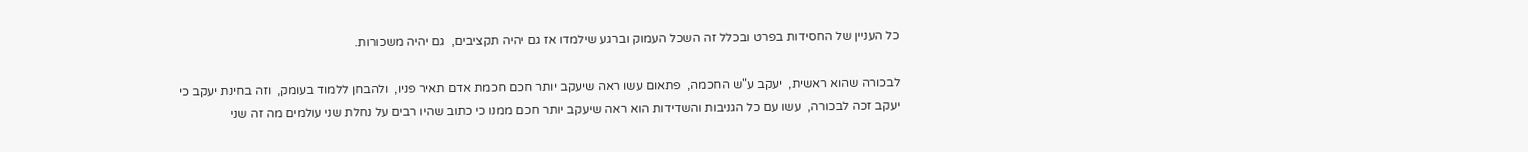כל העניין של החסידות בפרט ובכלל זה השכל העמוק וברגע שילמדו אז גם יהיה תקציבים,  גם יהיה משכורות.

לבכורה שהוא ראשית,  יעקב ע"ש החכמה,  פתאום עשו ראה שיעקב יותר חכם חכמת אדם תאיר פניו,  ולהבחן ללמוד בעומק,  וזה בחינת יעקב כי יעקב זכה לבכורה,  עשו עם כל הגניבות והשדידות הוא ראה שיעקב יותר חכם ממנו כי כתוב שהיו רבים על נחלת שני עולמים מה זה שני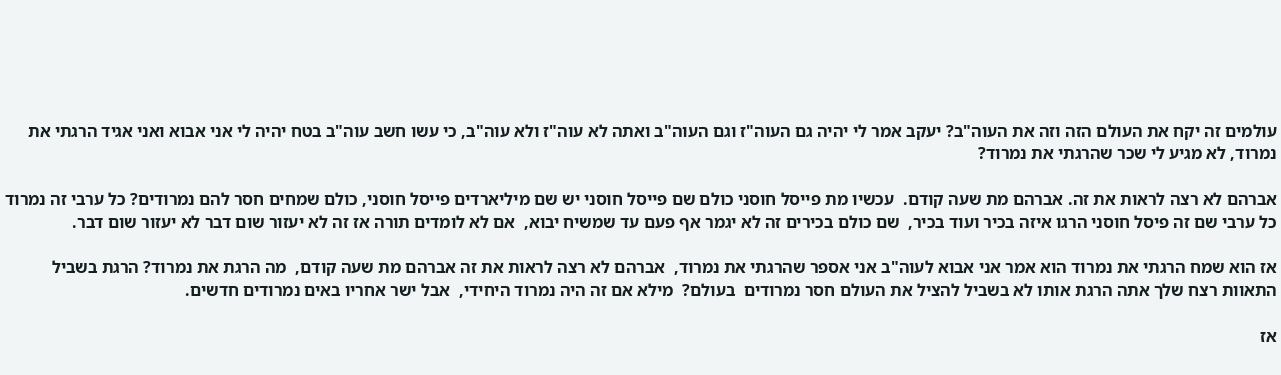עולמים זה יקח את העולם הזה וזה את העוה"ב? יעקב אמר לי יהיה גם העוה"ז וגם העוה"ב ואתה לא עוה"ז ולא עוה"ב, כי עשו חשב עוה"ב בטח יהיה לי אני אבוא ואני אגיד הרגתי את נמרוד, לא מגיע לי שכר שהרגתי את נמרוד?

אברהם לא רצה לראות את זה. אברהם מת שעה קודם.  עכשיו מת פייסל חוסני כולם שם פייסל חוסני יש שם מיליארדים פייסל חוסני, כולם שמחים חסר להם נמרודים? כל ערבי זה נמרוד כל ערבי שם זה פיסל חוסני הרגו איזה בכיר ועוד בכיר,  שם כולם בכירים זה לא יגמר אף פעם עד שמשיח יבוא,  אם לא לומדים תורה אז זה לא יעזור שום דבר לא יעזור שום דבר.

אז הוא שמח הרגתי את נמרוד הוא אמר אני אבוא לעוה"ב אני אספר שהרגתי את נמרוד,  אברהם לא רצה לראות את זה אברהם מת שעה קודם,  מה הרגת את נמרוד? הרגת בשביל התאוות רצח שלך אתה הרגת אותו לא בשביל להציל את העולם חסר נמרודים  בעולם?  מילא אם זה היה נמרוד היחידי,  אבל ישר אחריו באים נמרודים חדשים.

אז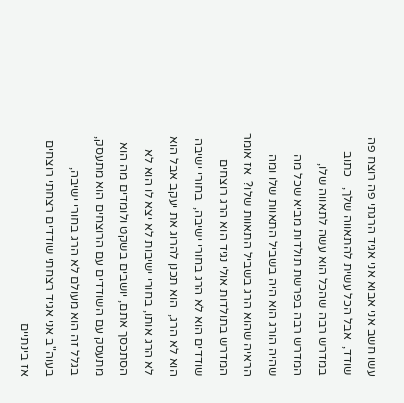עשו חשב אני אבוא אני אגיד הרגתי פה רוצח פה שודד,  אבל הכל עשית להתאווה שלך,   כתוב במדרש רבה שהכל הוא עשה לתאווה שלו,  המדרש רבה בפרשת תולדות מביא שכל מה שהיה הורג הוא היה בשביל התאוות שלו ומה הראיה שהוא הרג בשביל התאוות שלו?  אז אומר המדרש בתולדות אולי נגיד הוא הרג רוצחים שודדים הוא לא הרג בחורי ישיבה,  בחורי ישיבה הוא לא הרג,  הוא תכנן להרוג את יעקב אבל הוא לא הרג אותו, בחורי ישיבות לא יצא לו הוא לא הסתכסך אתם, יושבים בשקט ולומדים מה הוא מתעסק עם השודדים עם הרוצחים הוא מתעסק, בגלל זה הוא מעולם לא הרג בחורי ישיבה,  בעוה"ב אני אגיד רצחתי שודדים רצחתי רוצחים אז בינתיים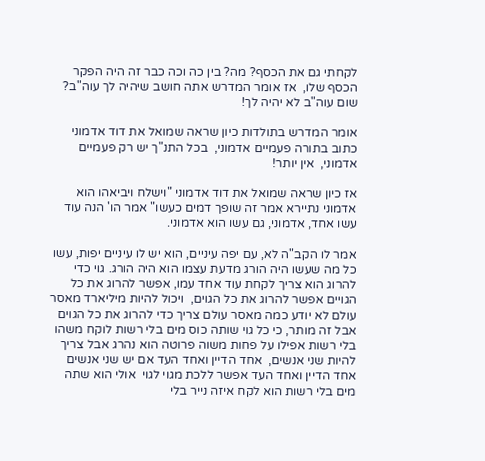לקחתי גם את הכסף? מה? בין כה וכה כבר זה היה הפקר הכסף שלו,  אז אומר המדרש אתה חושב שיהיה לך עוה"ב? שום עוה"ב לא יהיה לך!

אומר המדרש בתולדות כיון שראה שמואל את דוד אדמוני כתוב בתורה פעמיים אדמוני,  בכל התנ"ך יש רק פעמיים אדמוני,  אין יותר!

אז כיון שראה שמואל את דוד אדמוני "וישלח ויביאהו הוא אדמוני נתיירא אמר זה שופך דמים כעשו" אמר הו' הנה עוד עשו אחד, אדמוני, גם עשו הוא אדמוני.

אמר לו הקב"ה לא, עם יפה עיניים, הוא יש לו עיניים יפות, עשו כל מה שעשו היה הורג מדעת עצמו הוא היה הורג. גוי כדי להרוג הוא צריך לקחת עוד אחד עמו, אפשר להרוג את כל הגויים אפשר להרוג את כל הגוים,  ויכול להיות מיליארד מאסר עולם לא יודע כמה מאסר עולם צריך כדי להרוג את כל הגוים אבל זה מותר, כי כל גוי שותה כוס מים בלי רשות לוקח משהו בלי רשות אפילו על פחות משוה פרוטה הוא נהרג אבל צריך להיות שני אנשים,  אחד הדיין ואחד העד אם יש שני אנשים אחד הדיין ואחד העד אפשר ללכת מגוי לגוי  אולי הוא שתה מים בלי רשות הוא לקח איזה נייר בלי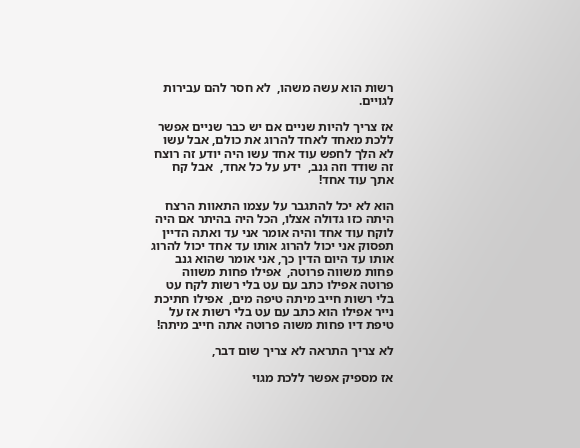רשות הוא עשה משהו,  לא חסר להם עבירות לגויים.

אז צריך להיות שניים אם יש כבר שניים אפשר ללכת מאחד לאחד להרוג את כולם, אבל עשו לא הלך לחפש עוד אחד עשו היה יודע זה רוצח זה שודד וזה גנב,  ידע על כל אחד,  אבל קח אתך עוד אחד!

הוא לא יכל להתגבר על עצמו התאוות הרצח היתה כזו גדולה אצלו, הכל היה בהיתר אם היה לוקח עוד אחד והיה אומר אני עד ואתה הדיין תפסוק אני יכול להרוג אותו עד אחד יכול להרוג אותו עד היום הדין כך, אני אומר שהוא גנב פחות משווה פרוטה,  אפילו פחות משווה פרוטה אפילו כתב עם עט בלי רשות לקח עט בלי רשות חייב מיתה טיפה מים,  אפילו חתיכת נייר אפילו הוא כתב עם עט בלי רשות אז על טיפת דיו פחות משוה פרוטה אתה חייב מיתה!

לא צריך התראה לא צריך שום דבר,

אז מספיק אפשר ללכת מגוי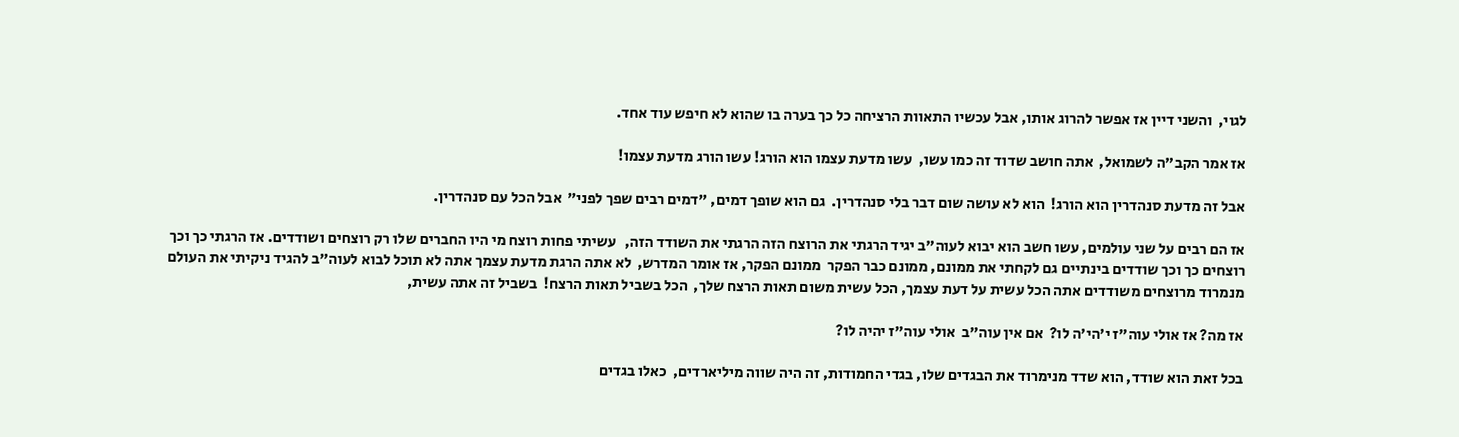לגוי,  והשני דיין אז אפשר להרוג אותו, אבל עכשיו התאוות הרציחה כל כך בערה בו שהוא לא חיפש עוד אחד.

אז אמר הקב"ה לשמואל,  אתה חושב שדוד זה כמו עשו,  עשו מדעת עצמו הוא הורג! עשו הורג מדעת עצמו!

אבל זה מדעת סנהדרין הוא הורג!  הוא לא עושה שום דבר בלי סנהדרין.  גם הוא שופך דמים, "דמים רבים שפך לפני"  אבל הכל עם סנהדרין.

אז הם רבים על שני עולמים, עשו חשב הוא יבוא לעוה"ב יגיד הרגתי את הרוצח הזה הרגתי את השודד הזה,   עשיתי פחות רוצח מי היו החברים שלו רק רוצחים ושודדים. אז הרגתי כך וכך רוצחים כך וכך שודדים בינתיים גם לקחתי את ממונם, ממונם כבר הפקר  ממונם הפקר, אז אומר המדרש,  לא אתה הרגת מדעת עצמך אתה לא תוכל לבוא לעוה"ב להגיד ניקיתי את העולם  מנמרוד מרוצחים משודדים אתה הכל עשית על דעת עצמך, הכל עשית משום תאות הרצח שלך,  הכל בשביל תאות הרצח!  בשביל זה אתה עשית,

אז מה? אז אולי עוה"ז י'הי'ה לו?  אם אין עוה"ב  אולי עוה"ז יהיה לו?

בכל זאת הוא שודד, הוא שדד מנימרוד את הבגדים שלו, בגדי החמודות, זה היה שווה מיליארדים,  כאלו בגדים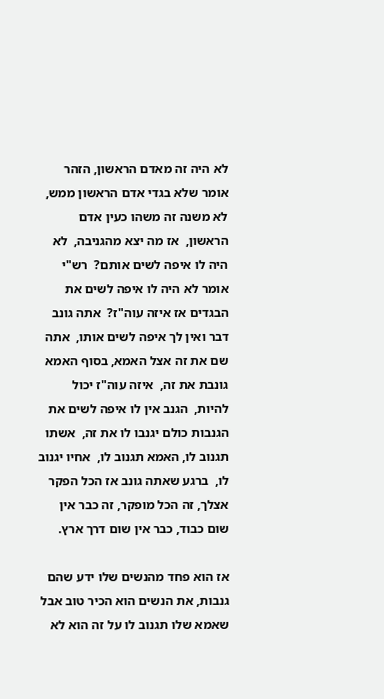לא היה זה מאדם הראשון, הזהר אומר שלא בגדי אדם הראשון ממש, לא משנה זה משהו כעין אדם הראשון,  אז מה יצא מהגניבה,  לא היה לו איפה לשים אותם?  רש"י אומר לא היה לו איפה לשים את הבגדים אז איזה עוה"ז?  אתה גונב דבר ואין לך איפה לשים אותו,  אתה שם את זה אצל האמא, בסוף האמא גונבת את זה,  איזה עוה"ז יכול להיות,  הגנב אין לו איפה לשים את הגנבות כולם יגנבו לו את זה,  אשתו תגנוב לו, האמא תגנוב לו,  אחיו יגנוב לו,  ברגע שאתה גונב אז הכל הפקר אצלך, זה הכל מופקר, זה כבר אין שום כבוד, כבר אין שום דרך ארץ.

אז הוא פחד מהנשים שלו ידע שהם גנבות, את הנשים הוא הכיר טוב אבל שאמא שלו תגנוב לו על זה הוא לא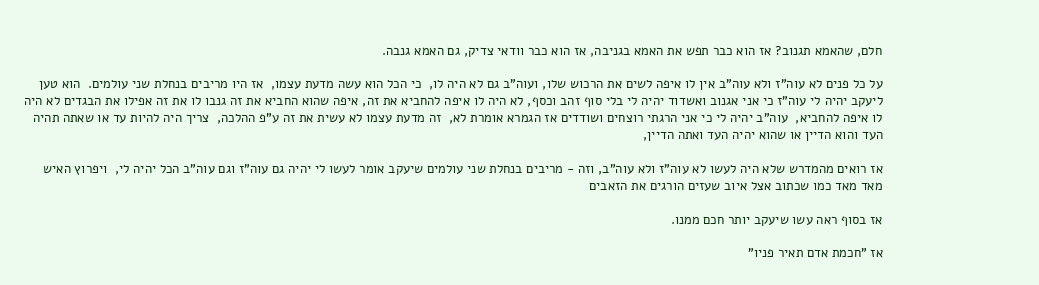חלם, שהאמא תגנוב? אז הוא כבר תפש את האמא בגניבה, אז הוא כבר וודאי צדיק, גם האמא גנבה.

על כל פנים לא עוה"ז ולא עוה"ב אין לו איפה לשים את הרכוש שלו, ועוה"ב גם לא היה לו,  כי הכל הוא עשה מדעת עצמו,  אז היו מריבים בנחלת שני עולמים.  הוא טען ליעקב יהיה לי עוה"ז כי אני אגנוב ואשדוד יהיה לי בלי סוף זהב וכסף, לא היה לו איפה להחביא את זה, איפה שהוא החביא את זה גנבו לו את זה אפילו את הבגדים לא היה לו איפה להחביא,  עוה"ב יהיה לי כי אני הרגתי רוצחים ושודדים אז הגמרא אומרת לא,  זה מדעת עצמו לא עשית את זה ע"פ ההלכה,  צריך היה להיות עד או שאתה תהיה העד והוא הדיין או שהוא יהיה העד ואתה הדיין,

אז רואים מהמדרש שלא היה לעשו לא עוה"ז ולא עוה"ב, וזה - מריבים בנחלת שני עולמים שיעקב אומר לעשו לי יהיה גם עוה"ז וגם עוה"ב הכל יהיה לי,  ויפרוץ האיש מאד מאד כמו שכתוב אצל איוב שעזים הורגים את הזאבים

אז בסוף ראה עשו שיעקב יותר חכם ממנו.

אז "חכמת אדם תאיר פניו"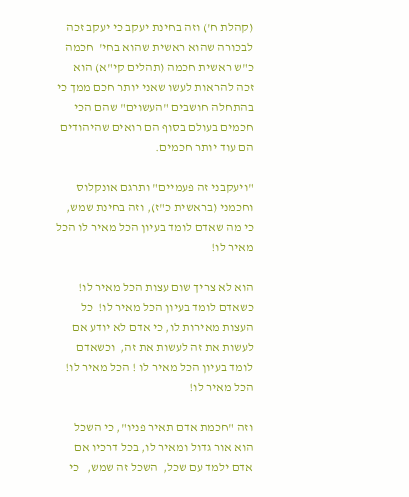(קהלת ח') וזה בחינת יעקב כי יעקב זכה לבכורה שהוא ראשית שהוא בחי'  חכמה כ"ש ראשית חכמה (תהלים קי"א) הוא זכה להראות לעשו שאני יותר חכם ממך כי בהתחלה חושבים "העשוים" שהם הכי חכמים בעולם בסוף הם רואים שהיהודים הם עוד יותר חכמים.

"ויעקבני זה פעמיים" ותרגם אונקלוס וחכמני (בראשית כ"ז), וזה בחינת שמש, כי מה שאדם לומד בעיון הכל מאיר לו הכל מאיר לו!

הוא לא צריך שום עצות הכל מאיר לו! כשאדם לומד בעיון הכל מאיר לו!  כל העצות מאירות לו, כי אדם לא יודע אם לעשות את זה לעשות את זה,  וכשאדם לומד בעיון הכל מאיר לו ! הכל מאיר לו! הכל מאיר לו!

וזה "חכמת אדם תאיר פניו", כי השכל הוא אור גדול ומאיר לו, בכל דרכיו אם אדם ילמד עם שכל,  השכל זה שמש,   כי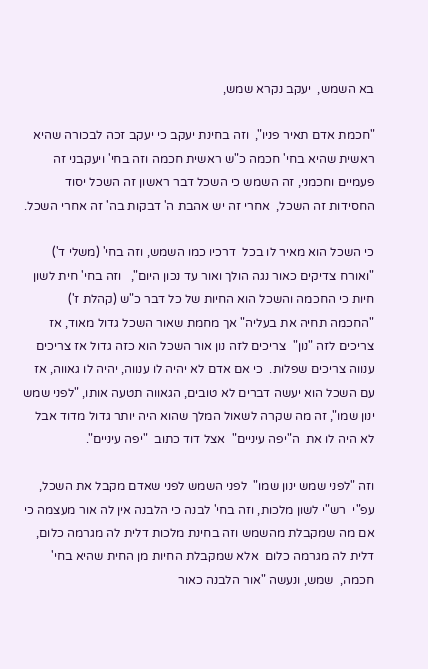בא השמש,  יעקב נקרא שמש,

"חכמת אדם תאיר פניו",  וזה בחינת יעקב כי יעקב זכה לבכורה שהיא ראשית שהיא בחי' חכמה כ"ש ראשית חכמה וזה בחי' ויעקבני זה פעמיים וחכמני, זה השמש כי השכל דבר ראשון זה השכל יסוד החסידות זה השכל,  אחרי זה יש אהבת ה' דבקות בה' זה אחרי השכל.

כי השכל הוא מאיר לו בכל  דרכיו כמו השמש, וזה בחי' (משלי ד') "ואורח צדיקים כאור נגה הולך ואור עד נכון היום",   וזה בחי' חית לשון חיות כי החכמה והשכל הוא החיות של כל דבר כ"ש (קהלת ז') "החכמה תחיה את בעליה" אך מחמת שאור השכל גדול מאוד, אז צריכים לזה "נון"  צריכים לזה נון אור השכל הוא כזה גדול אז צריכים ענווה צריכים שפלות.  כי אם אדם לא יהיה לו ענווה, יהיה לו גאווה, אז עם השכל הוא יעשה דברים לא טובים, הגאווה תטעה אותו, "לפני שמש ינון שמו", זה מה שקרה לשאול המלך שהוא היה יותר גדול מדוד אבל לא היה לו את  ה"יפה עיניים"  אצל דוד כתוב  "יפה עיניים".

וזה "לפני שמש ינון שמו"  לפני השמש לפני שאדם מקבל את השכל,  עפ"י  רש"י לשון מלכות, וזה בחי' לבנה כי הלבנה אין לה אור מעצמה כי אם מה שמקבלת מהשמש וזה בחינת מלכות דלית לה מגרמה כלום, דלית לה מגרמה כלום  אלא שמקבלת החיות מן החית שהיא בחי' חכמה,  שמש, ונעשה "אור הלבנה כאור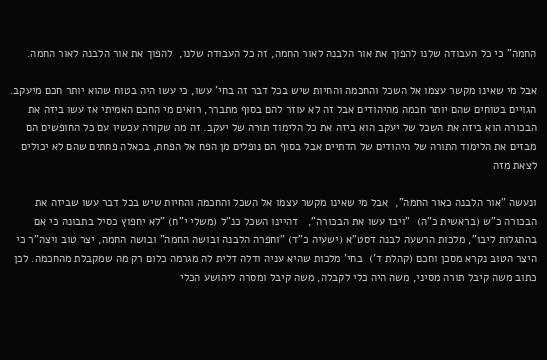החמה" כי כל העבודה שלנו להפוך את אור הלבנה לאור החמה, זה כל העבודה שלנו,  להפוך את אור הלבנה לאור החמה.

אבל מי שאינו מקשר עצמו אל השכל והחכמה והחיות שיש בכל דבר זה בחי' עשו, כי עשו היה בטוח שהוא יותר חכם מיעקב. הגויים בטוחים שהם יותר חכמה מהיהודים אבל זה לא עוזר להם בסוף מתברר, רואים מי החכם האמיתי אז עשו ביזה את הבכורה הוא ביזה את השכל של יעקב הוא ביזה את כל הלימוד תורה של יעקב. זה מה שקורה עכשיו עם כל החופשים הם מבזים את הלימוד התורה של היהודים של הדתיים אבל בסוף הם נופלים מן הפח אל הפחת, בכאלה פחתים שהם לא יכולים לצאת מזה

ונעשה "אור הלבנה כאור החמה",  אבל מי שאינו מקשר עצמו אל השכל והחכמה והחיות שיש בכל דבר עשו שביזה את הבכורה כ"ש (בראשית כ"ה)  "ויבז עשו את הבכורה",   דהיינו השכל כנ"ל (משלי י"ח) "לא יחפוץ כסיל בתבונה כי אם בהתגלות ליבו", מלכות הרשעה לבנה דסט"א (ישעיה כ"ד) "וחפרה הלבנה ובושה החמה" ובושה החמה, יצר טוב ויצה"ר כי היצר הטוב נקרא מסכן וחכם (קהלת ד')  בחי' מלכות שהיא עניה ודלה דלית לה מגרמה כלום רק מה שמקבלת מהחכמה. לכן כתוב משה קיבל תורה מסיני, משה היה כלי לקבלה, משה קיבל ומסרה ליהושע הכלי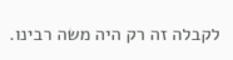לקבלה זה רק היה משה רבינו.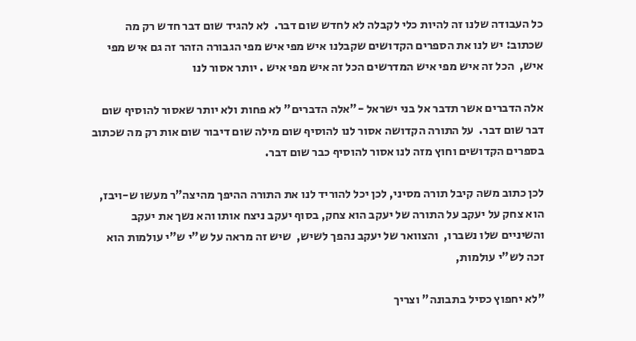כל העבודה שלנו זה להיות כלי לקבלה לא לחדש שום דבר.  לא להגיד שום דבר חדש רק מה שכתוב: יש לנו את הספרים הקדושים שקבלנו איש מפי איש מפי הגבורה הזהר זה גם איש מפי איש,  הכל זה איש מפי איש המדרשים הכל זה איש מפי איש . יותר אסור לנו

אלה הדברים אשר תדבר אל בני ישראל -"אלה הדברים" לא פחות ולא יותר שאסור להוסיף שום דבר שום דבר.  על התורה הקדושה אסור לנו להוסיף שום מילה שום דיבור שום אות רק מה שכתוב בספרים הקדושים וחוץ מזה לנו אסור להוסיף כבר שום דבר.

לכן כתוב משה קיבל תורה מסיני, לכן יכל להוריד לנו את התורה ההיפך מהיצה"ר מעשו ש-ויבז,  הוא צחק על יעקב על התורה של יעקב הוא צחק, בסוף יעקב ניצח אותו והא נשך את יעקב והשיניים שלו נשברו,  והצוואר של יעקב נהפך לשיש,  שיש זה מראה על ש"י ש"י עולמות הוא זכה לש"י עולמות,

"לא יחפוץ כסיל בתבונה" וצריך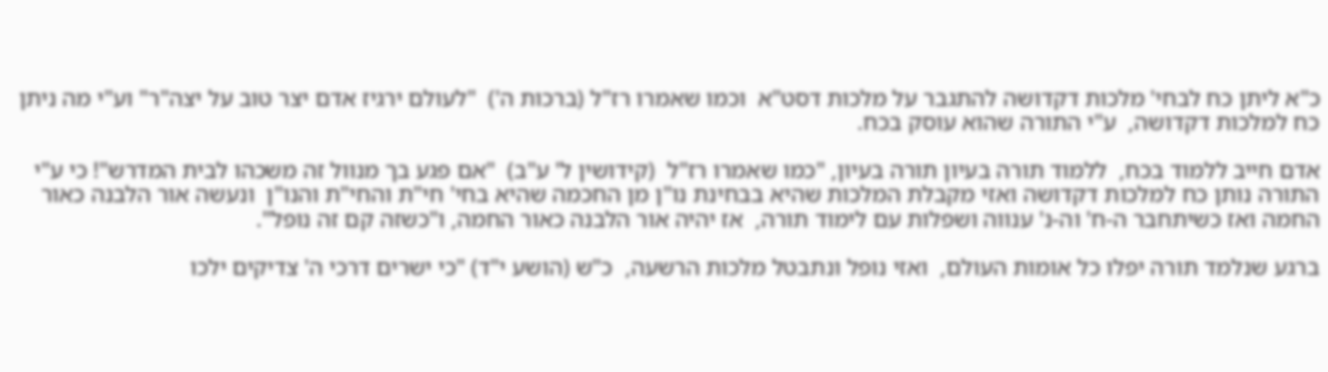כ"א ליתן כח לבחי' מלכות דקדושה להתגבר על מלכות דסט"א  וכמו שאמרו רז"ל (ברכות ה')  "לעולם ירגיז אדם יצר טוב על יצה"ר" וע"י מה ניתן כח למלכות דקדושה,  ע"י התורה שהוא עוסק בכח.

אדם חייב ללמוד בכח,  ללמוד תורה בעיון תורה בעיון, "כמו שאמרו רז"ל  (קידושין ל' ע"ב)  "אם פגע בך מנוול זה משכהו לבית המדרש"! כי ע"י התורה נותן כח למלכות דקדושה ואזי מקבלת המלכות שהיא בבחינת נו"ן מן החכמה שהיא בחי' חי"ת והחי"ת והנו"ן  ונעשה אור הלבנה כאור החמה ואז כשיתחבר ה-ח' וה-נ' ענווה ושפלות עם לימוד תורה,  אז יהיה אור הלבנה כאור החמה, ו"כשזה קם זה נופל".

ברגע שנלמד תורה יפלו כל אומות העולם,  ואזי נופל ונתבטל מלכות הרשעה,  כ"ש (הושע י"ד) "כי ישרים דרכי ה' צדיקים ילכו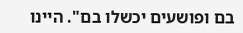בם ופושעים יכשלו בם". היינו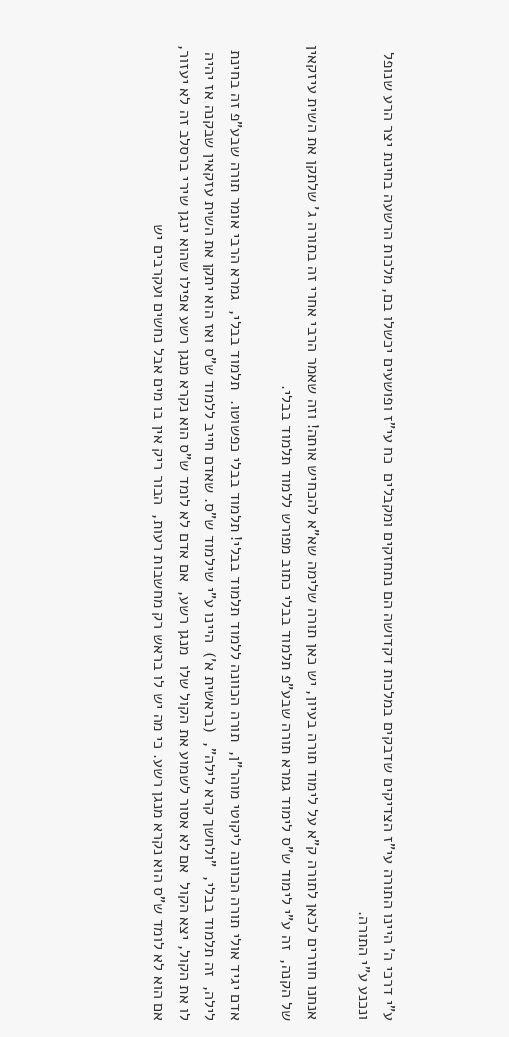ע"י דרכי ה' היינו התורה עי"ז הצדיקים שדבקים במלכות דקדושה הם נתחזקים ומקבלים  כח עי"ז ופושעים יכשלו בם, מלכות הרשעה בחינת יצר הרע שנופל ונכנע ע"י התורה.

אנחנו חוזרים לכאן לתורה ק"א על לימוד תורה בעיון, יש כאן תורה שלימה שא"א להכחיש אותה! וזה שאמר הרבי אחרי זה בתורה ג' שלתקן את השית עיזקאין של הקנה,  זה ע"י לימוד ש"ס לימוד גמרא תורה שבע"פ תלמוד בבלי כתוב מפורש ללמוד תלמוד בבלי.

אדם יגיד אולי תורה הכוונה ליקוטי מוהר"ן,  תורה הכוונה ללמוד תלמוד בבלי! תלמוד בבלי כפשוטו.  תלמוד בבלי,  גמרא הרבי אומר תורה שבע"פ זה בחינת לילה,  זה תלמוד בבלי,  "ולחשך קרא לילה",  (בראשית א')  היינו ע"י שילמוד ש"ס. שאדם חייב ללמוד ש"ס ואז הוא יתקן את השית עזקאין שבקנה אז יהיה לו את הקול, יצא הקול  אם לא אסור לשמוע את הקול שלו  מנגן רשע,  אם אדם לא לומד ש"ס הוא נקרא מנגן רשע אפילו שהוא ינגן שירי ברסלב זה לא יעזור, אם הוא לא לומד ש"ס הוא נקרא מנגן רשע. כי מה יש לו בראש רק מחשבות רעות,  הבור ריק אין בו מים אבל נחשים ועקרבים יש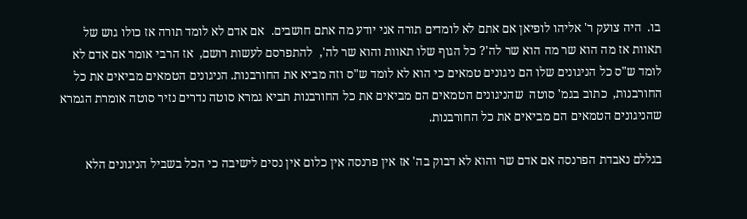בו.  היה צועק ר' אליהו לופיאן אם אתם לא לומדים תורה אני יודע מה אתם חושבים.  אם אדם לא לומד תורה אז כולו גוש של תאוות אז מה הוא שר מה הוא שר לה'? כל הגוף שלו תאוות והוא שר לה',  להתפרסם לעשות רושם,  אז הרבי אומר אם אדם לא לומד ש"ס כל הניגונים שלו הם ניגונים טמאים כי הוא לא לומד ש"ס וזה מביא את החורבנות. הניגונים הטמאים מביאים את כל החורבנות,  כתוב בגמ' סוטה  שהניגונים הטמאים הם מביאים את כל החורבנות תביא גמרא סוטה נדרים נזיר סוטה אומרת הגמרא שהניגונים הטמאים הם מביאים את כל החורבנות.

בגללם נאבדת הפרנסה אם אדם שר והוא לא דבוק בה' אז אין פרנסה אין כלום אין נסים לישיבה כי הכל בשביל הניגונים הלא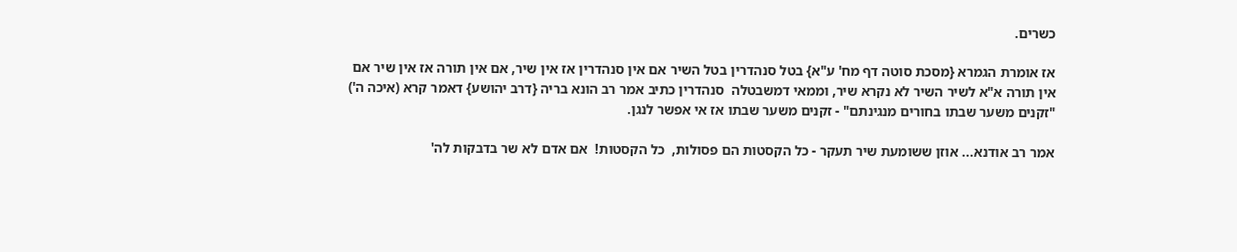כשרים.

אז אומרת הגמרא {מסכת סוטה דף מח' ע"א} בטל סנהדרין בטל השיר אם אין סנהדרין אז אין שיר, אם אין תורה אז אין שיר אם אין תורה א"א לשיר השיר לא נקרא שיר, וממאי דמשבטלה  סנהדרין כתיב אמר רב הונא בריה {דרב יהושע} דאמר קרא (איכה ה') "זקנים משער שבתו בחורים מנגינתם" - זקנים משער שבתו אז אי אפשר לנגן.

אמר רב אודנא... אוזן ששומעת שיר תעקר - כל הקסטות הם פסולות,  כל הקסטות!  אם אדם לא שר בדבקות לה'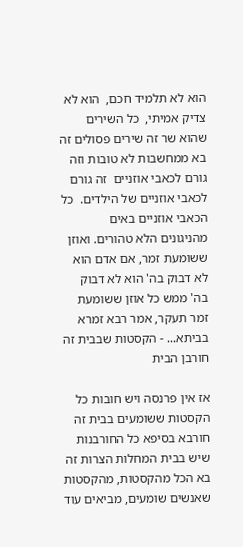הוא לא תלמיד חכם,  הוא לא צדיק אמיתי,  כל השירים שהוא שר זה שירים פסולים זה בא ממחשבות לא טובות וזה גורם לכאבי אוזניים  זה גורם לכאבי אוזניים של הילדים.  כל הכאבי אוזניים באים מהניגונים הלא טהורים. ואוזן ששומעת זמר, אם אדם הוא לא דבוק בה' הוא לא דבוק בה' ממש כל אוזן ששומעת זמר תעקר, אמר רבא זמרא בביתא... - הקסטות שבבית זה חורבן הבית

אז אין פרנסה ויש חובות כל הקסטות ששומעים בבית זה חורבא בסיפא כל החורבנות שיש בבית המחלות הצרות זה בא הכל מהקסטות, מהקסטות שאנשים שומעים, מביאים עוד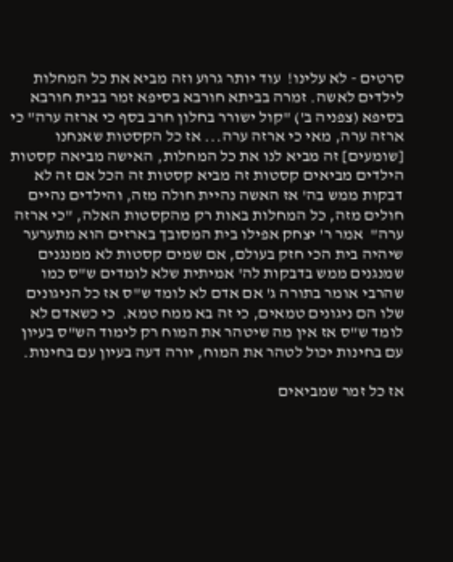סרטים - לא עלינו!  עוד יותר גרוע וזה מביא את כל המחלות לילדים לאשה. זמרה בביתא חורבא בסיפא זמר בבית חורבא בסיפא (צפניה ב') "קול ישורר בחלון חרב בסף כי ארזה ערה" כי ארזה ערה, מאי כי ארזה ערה... אז כל הקסטות שאנחנו [שומעים] זה מביא לנו את כל המחלות, האישה מביאה קסטות הילדים מביאים קסטות זה מביא קסטות זה הכל אם זה לא דבקות ממש בה' אז האשה נהיית חולה מזה, והילדים נהיים חולים מזה, כל המחלות באות רק מהקסטות האלה, "כי ארזה ערה"  אמר ר' יצחק אפילו בית המסובך בארזים הוא מתערער שיהיה בית הכי חזק בעולם, אם שמים קסטות לא ממנגנים  שמנגנים ממש בדבקות לה' אמיתית שלא לומדים ש"ס כמו שהרבי אומר בתורה ג' אם אדם לא לומד ש"ס אז כל הניגונים שלו הם ניגונים טמאים, כי זה בא ממח טמא.  כי כשאדם לא לומד ש"ס אז אין מה שיטהר את המוח רק לימוד הש"ס בעיון עם בחינות יכול לטהר את המוח, יורה דעה בעיון עם בחינות.

אז כל זמר שמביאים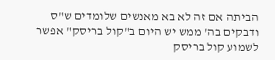הביתה אם זה לא בא מאנשים שלומדים ש"ס ודבקים בה' ממש יש היום ב"קול בריסק" אפשר לשמוע קול בריסק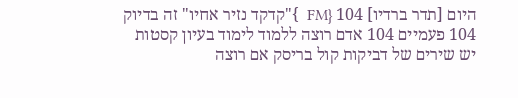היום [תדר ברדיו] 104 {FM  }"קדקד נזיר אחיו" זה בדיוק 104 פעמיים 104 אדם רוצה ללמוד לימוד בעיון קסטות יש שירים של דביקות קול בריסק אם רוצה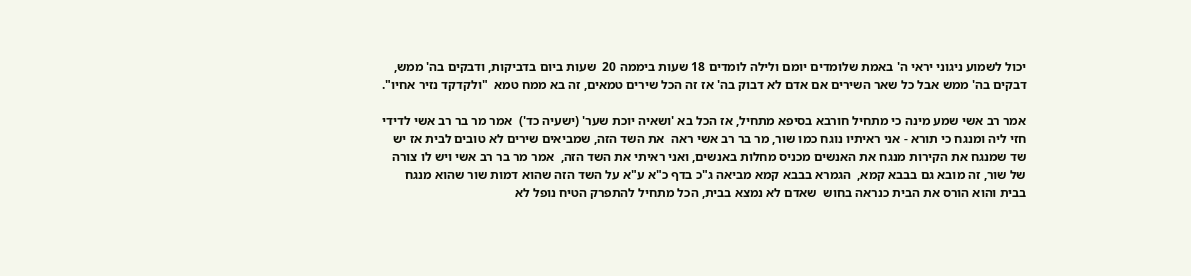יכול לשמוע ניגוני יראי ה' באמת שלומדים יומם ולילה לומדים 18 שעות ביממה 20  שעות ביום בדביקות, ודבקים בה' ממש,  דבקים בה' ממש אבל כל שאר השירים אם אדם לא דבוק בה' אז זה הכל שירים טמאים, זה בא ממח טמא  "ולקדקד נזיר אחיו".

אמר רב אשי שמע מינה כי מתחיל חורבא בסיפא מתחיל, אז הכל בא 'ושאיה יוכת שער' (ישעיה כד')  אמר מר בר רב אשי לדידי חזי ליה ומנגח כי תורא - אני ראיתיו נוגח כמו שור, מר בר רב אשי ראה  את השד הזה, שמביאים שירים לא טובים לבית אז יש שד שמנגח את הקירות מנגח את האנשים מכניס מחלות באנשים, ואני ראיתי את השד הזה,  אמר מר בר רב אשי ויש לו צורה של שור, זה מובא גם בבבא קמא,  הגמרא בבבא קמא מביאה ג"כ בדף כ"א ע"א על השד הזה שהוא דמות שור שהוא מנגח  בבית והוא הורס את הבית כנראה בחוש  שאדם לא נמצא בבית, הכל מתחיל להתפרק הטיח נופל לא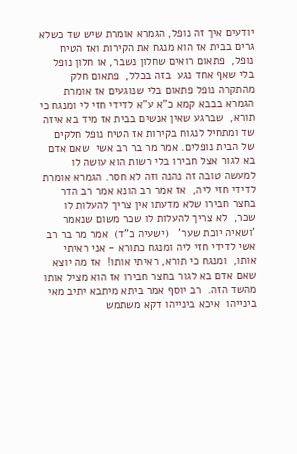יודעים איך זה נופל, הגמרא אומרת שיש שד כשלא גרים בבית אז הוא מנגח את הקירות ואז הטיח נופל,  פתאום רואים שחלון נשבר, או חלון נופל בלי שאף אחד נגע  בזה בכלל,  פתאום חלק מהתקרה נופל פתאום בלי שנוגעים אז אומרת הגמרא בבבא קמא כ"א ע"א לדידי חזי לי ומנגח כי תורא,  שברגע שאין אנשים בבית אז מיד בא איזה שד ומתחיל לנגוח בקירות אז הטיח נופל חלקים של הבית נופלים. אמר מר בר רב אשי  שאם אדם בא לגור אצל חבירו בלי רשות הוא עושה לו למעשה טובה זה נהנה וזה לא חסר. הגמרא אומרת לדידי חזי ליה,  אז אמר רב הונא אמר רב הדר בחצר חבירו שלא מדעתו אין צריך להעלות לו שכר,  לא צריך להעלות לו שכר משום שנאמר 'ושאיה יוכת שער'   (ישעיה כ"ד)  אמר מר בר רב אשי לדידי חזי ליה ומנגח כתורא - אני ראיתי אותו,  ומנגח כי תורא, ראיתי אותו!  אז מה יוצא שאם אדם בא לגור בחצר חבירו אז הוא מציל אותו מהשד הזה.  רב יוסף אמר ביתא מיתבא יתיב מאי בינייהו  איכא בינייהו דקא משתמש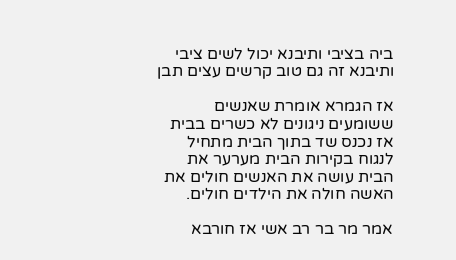ביה בציבי ותיבנא יכול לשים ציבי ותיבנא זה גם טוב קרשים עצים תבן

אז הגמרא אומרת שאנשים ששומעים ניגונים לא כשרים בבית אז נכנס שד בתוך הבית מתחיל לנגוח בקירות הבית מערער את הבית עושה את האנשים חולים את האשה חולה את הילדים חולים.

אמר מר בר רב אשי אז חורבא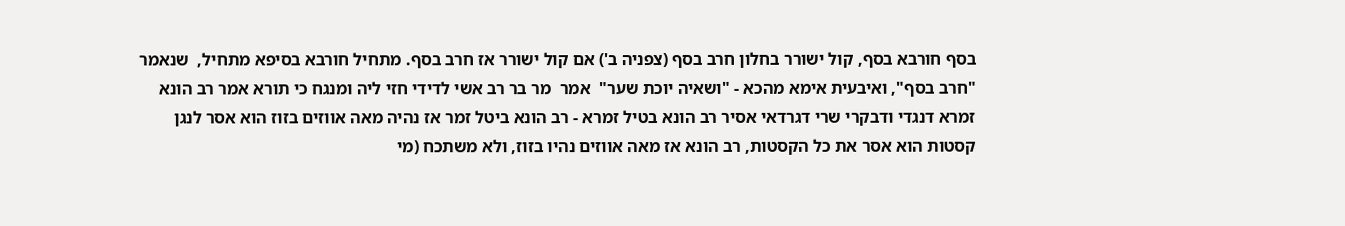בסף חורבא בסף, קול ישורר בחלון חרב בסף (צפניה ב') אם קול ישורר אז חרב בסף. מתחיל חורבא בסיפא מתחיל,  שנאמר "חרב בסף", ואיבעית אימא מהכא - "ושאיה יוכת שער"  אמר  מר בר רב אשי לדידי חזי ליה ומנגח כי תורא אמר רב הונא זמרא דנגדי ודבקרי שרי דגרדאי אסיר רב הונא בטיל זמרא - רב הונא ביטל זמר אז נהיה מאה אווזים בזוז הוא אסר לנגן קסטות הוא אסר את כל הקסטות, רב הונא אז מאה אווזים נהיו בזוז, ולא משתכח (מי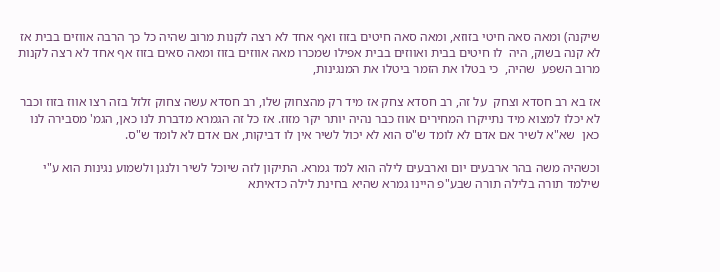שיקנה) ומאה סאה חיטי בזוזא, ומאה סאה חיטים בזוז ואף אחד לא רצה לקנות מרוב שהיה כל כך הרבה אווזים בבית אז לא קנה בשוק, היה  לו חיטים בבית ואווזים בבית אפילו שמכרו מאה אווזים בזוז ומאה סאים בזוז אף אחד לא רצה לקנות מרוב השפע  שהיה,  כי בטלו את הזמר ביטלו את המנגינות,

אז בא רב חסדא וצחק  על זה, רב חסדא צחק אז מיד רק מהצחוק שלו, רב חסדא עשה צחוק זלזל בזה רצו אווז בזוז וכבר לא יכלו למצוא מיד נתייקרו המחירים אווז כבר נהיה יותר יקר מזוז. אז כל זה הגמרא מדברת לנו כאן, הגמ' מסבירה לנו כאן  שא"א לשיר אם אדם לא לומד ש"ס הוא לא יכול לשיר אין לו דביקות, אם אדם לא לומד ש"ס.

וכשהיה משה בהר ארבעים יום וארבעים לילה הוא למד גמרא. התיקון לזה שיוכל לשיר ולנגן ולשמוע נגינות הוא ע"י שילמד תורה בלילה תורה שבע"פ היינו גמרא שהיא בחינת לילה כדאיתא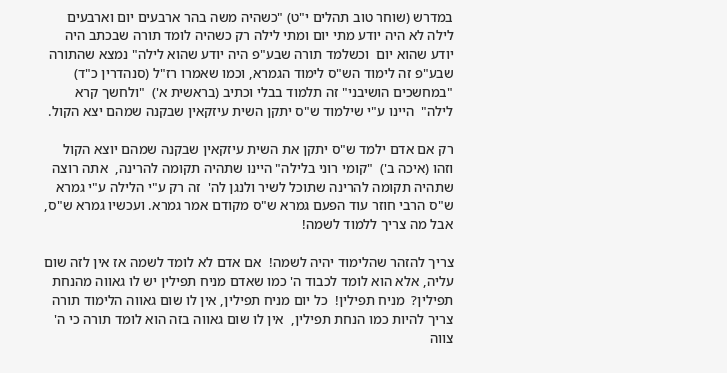במדרש (שוחר טוב תהלים י"ט) "כשהיה משה בהר ארבעים יום וארבעים לילה לא היה יודע מתי יום ומתי לילה רק כשהיה לומד תורה שבכתב היה יודע שהוא יום  וכשלמד תורה שבע"פ היה יודע שהוא לילה" נמצא שהתורה שבע"פ זה לימוד הש"ס לימוד הגמרא, וכמו שאמרו רז"ל (סנהדרין כ"ד)  "במחשכים הושיבני" זה תלמוד בבלי וכתיב (בראשית א')  "ולחשך קרא לילה"  היינו ע"י שילמוד ש"ס יתקן השית עיזקאין שבקנה שמהם יצא הקול.

רק אם אדם ילמד ש"ס יתקן את השית עיזקאין שבקנה שמהם יוצא הקול וזהו (איכה ב')  "קומי רוני בלילה" היינו שתהיה תקומה להרינה,  אתה רוצה שתהיה תקומה להרינה שתוכל לשיר ולנגן לה'  זה רק ע"י הלילה ע"י גמרא ש"ס הרבי חוזר עוד הפעם גמרא ש"ס מקודם אמר גמרא. ועכשיו גמרא ש"ס,  אבל מה צריך ללמוד לשמה!

צריך להזהר שהלימוד יהיה לשמה!  אם אדם לא לומד לשמה אז אין לזה שום עליה, אלא הוא לומד לכבוד ה' כמו שאדם מניח תפילין יש לו גאווה מהנחת תפילין?  מניח תפילין!  כל יום מניח תפילין, אין לו שום גאווה הלימוד תורה צריך להיות כמו הנחת תפילין,  אין לו שום גאווה בזה הוא לומד תורה כי ה' צווה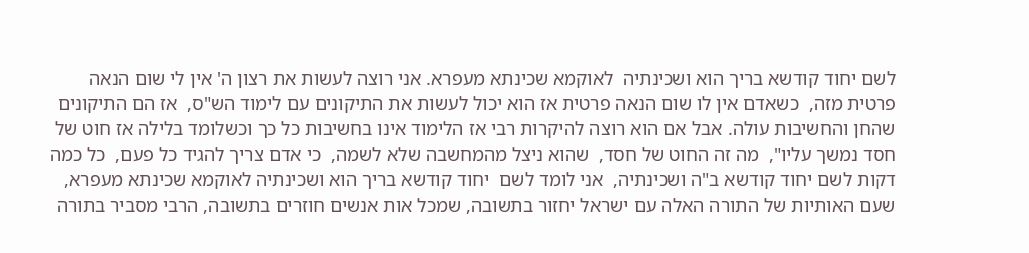לשם יחוד קודשא בריך הוא ושכינתיה  לאוקמא שכינתא מעפרא. אני רוצה לעשות את רצון ה' אין לי שום הנאה פרטית מזה,  כשאדם אין לו שום הנאה פרטית אז הוא יכול לעשות את התיקונים עם לימוד הש"ס,  אז הם התיקונים שהחן והחשיבות עולה. אבל אם הוא רוצה להיקרות רבי אז הלימוד אינו בחשיבות כל כך וכשלומד בלילה אז חוט של חסד נמשך עליו",  מה זה החוט של חסד,  שהוא ניצל מהמחשבה שלא לשמה,  כי אדם צריך להגיד כל פעם,  כל כמה דקות לשם יחוד קודשא ב"ה ושכינתיה,  אני לומד לשם  יחוד קודשא בריך הוא ושכינתיה לאוקמא שכינתא מעפרא,  שעם האותיות של התורה האלה עם ישראל יחזור בתשובה, שמכל אות אנשים חוזרים בתשובה, הרבי מסביר בתורה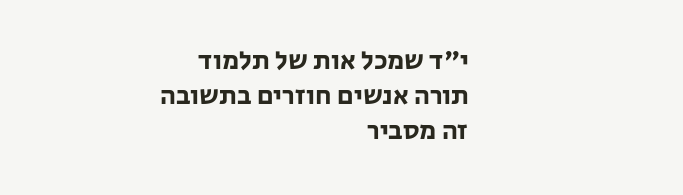י"ד שמכל אות של תלמוד תורה אנשים חוזרים בתשובה זה מסביר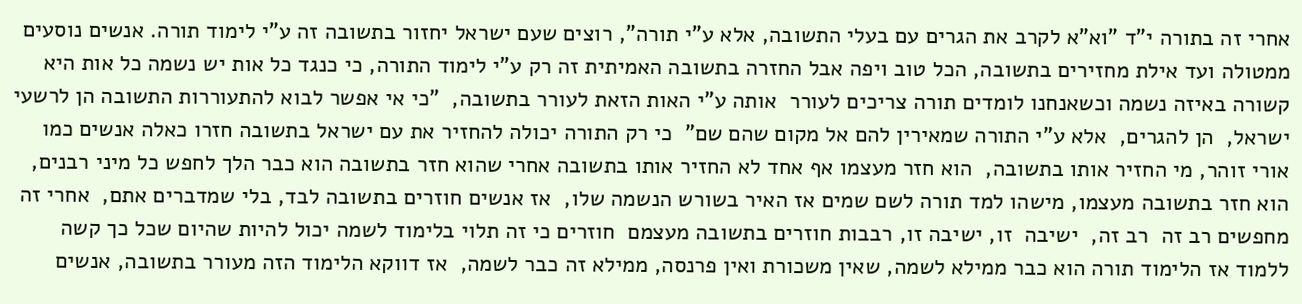אחרי זה בתורה י"ד "וא"א לקרב את הגרים עם בעלי התשובה, אלא ע"י תורה", רוצים שעם ישראל יחזור בתשובה זה ע"י לימוד תורה. אנשים נוסעים ממטולה ועד אילת מחזירים בתשובה, הכל טוב ויפה אבל החזרה בתשובה האמיתית זה רק ע"י לימוד התורה, כי כנגד כל אות יש נשמה כל אות היא קשורה באיזה נשמה וכשאנחנו לומדים תורה צריכים לעורר  אותה ע"י האות הזאת לעורר בתשובה,  "כי אי אפשר לבוא להתעוררות התשובה הן לרשעי ישראל,  הן להגרים,  אלא ע"י התורה שמאירין להם אל מקום שהם שם"  כי רק התורה יכולה להחזיר את עם ישראל בתשובה חזרו כאלה אנשים כמו אורי זוהר, מי החזיר אותו בתשובה,  הוא חזר מעצמו אף אחד לא החזיר אותו בתשובה אחרי שהוא חזר בתשובה הוא כבר הלך לחפש כל מיני רבנים, הוא חזר בתשובה מעצמו, מישהו למד תורה לשם שמים אז האיר בשורש הנשמה שלו,  אז אנשים חוזרים בתשובה לבד, בלי שמדברים אתם,  אחרי זה מחפשים רב זה  רב זה,  ישיבה  זו, ישיבה זו, רבבות חוזרים בתשובה מעצמם  חוזרים כי זה תלוי בלימוד לשמה יכול להיות שהיום שכל כך קשה ללמוד אז הלימוד תורה הוא כבר ממילא לשמה, שאין משכורת ואין פרנסה, ממילא זה כבר לשמה,  אז דווקא הלימוד הזה מעורר בתשובה, אנשים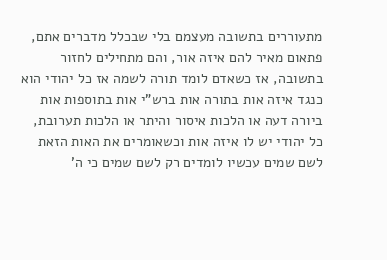מתעוררים בתשובה מעצמם בלי שבכלל מדברים אתם, פתאום מאיר להם איזה אור, והם מתחילים לחזור בתשובה, אז כשאדם לומד תורה לשמה אז כל יהודי הוא כנגד איזה אות בתורה אות ברש"י אות בתוספות אות ביורה דעה או הלכות איסור והיתר או הלכות תערובת,  כל יהודי יש לו איזה אות וכשאומרים את האות הזאת לשם שמים עכשיו לומדים רק לשם שמים כי ה'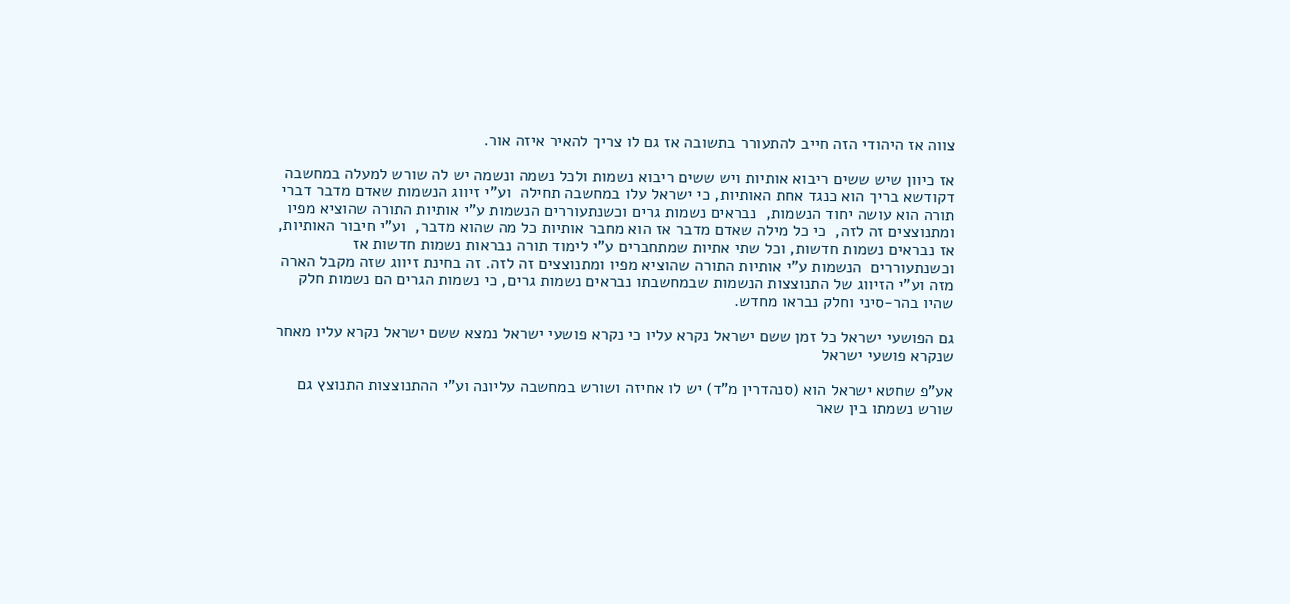צווה אז היהודי הזה חייב להתעורר בתשובה אז גם לו צריך להאיר איזה אור.

אז כיוון שיש ששים ריבוא אותיות ויש ששים ריבוא נשמות ולכל נשמה ונשמה יש לה שורש למעלה במחשבה דקודשא בריך הוא כנגד אחת האותיות, כי ישראל עלו במחשבה תחילה  וע"י זיווג הנשמות שאדם מדבר דברי תורה הוא עושה יחוד הנשמות,  נבראים נשמות גרים וכשנתעוררים הנשמות ע"י אותיות התורה שהוציא מפיו ומתנוצצים זה לזה,  כי כל מילה שאדם מדבר אז הוא מחבר אותיות כל מה שהוא מדבר,  וע"י חיבור האותיות, אז נבראים נשמות חדשות, וכל שתי אתיות שמתחברים ע"י לימוד תורה נבראות נשמות חדשות אז    וכשנתעוררים  הנשמות ע"י אותיות התורה שהוציא מפיו ומתנוצצים זה לזה. זה בחינת זיווג שזה מקבל הארה מזה וע"י הזיווג של התנוצצות הנשמות שבמחשבתו נבראים נשמות גרים, כי נשמות הגרים הם נשמות חלק שהיו בהר-סיני וחלק נבראו מחדש.

גם הפושעי ישראל כל זמן ששם ישראל נקרא עליו כי נקרא פושעי ישראל נמצא ששם ישראל נקרא עליו מאחר שנקרא פושעי ישראל

אע"פ שחטא ישראל הוא (סנהדרין מ"ד) יש לו אחיזה ושורש במחשבה עליונה וע"י ההתנוצצות התנוצץ גם שורש נשמתו בין שאר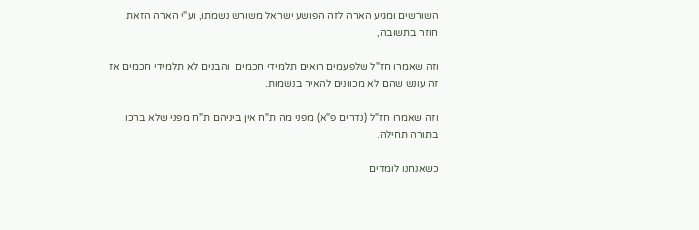השורשים ומגיע הארה לזה הפושע ישראל משורש נשמתו, וע"י הארה הזאת חוזר בתשובה,

וזה שאמרו חז"ל שלפעמים רואים תלמידי חכמים  והבנים לא תלמידי חכמים אז זה עונש שהם לא מכוונים להאיר בנשמות.

וזה שאמרו חז"ל (נדרים פ"א) מפני מה ת"ח אין ביניהם ת"ח מפני שלא ברכו בתורה תחילה.

כשאנחנו לומדים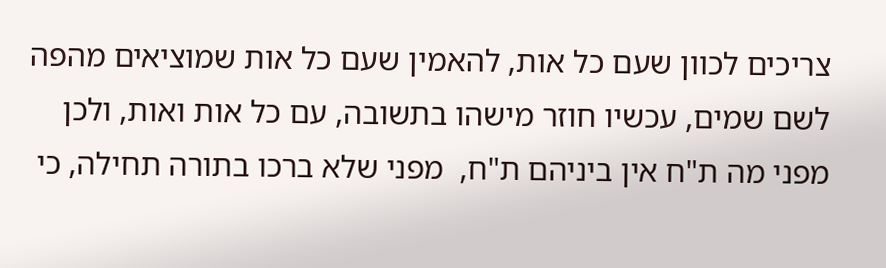צריכים לכוון שעם כל אות, להאמין שעם כל אות שמוציאים מהפה לשם שמים, עכשיו חוזר מישהו בתשובה, עם כל אות ואות, ולכן מפני מה ת"ח אין ביניהם ת"ח,  מפני שלא ברכו בתורה תחילה, כי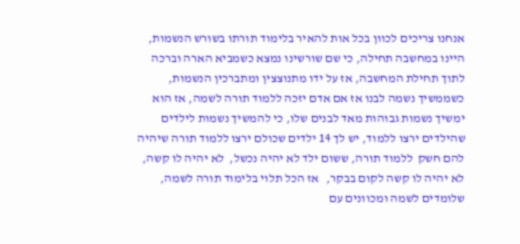אנחנו צריכים לכוון בכל אות להאיר בלימוד תורתו בשורש הנשמות, היינו במחשבה תחילה, כי שם שורשינו נמצא כשמביא הארה וברכה  לתוך תחילת המחשבה, אז על ידו מתנוצצין ומתברכין הנשמות, כשממשיך נשמה לבנו אז אם אדם יזכה ללמוד תורה לשמה, אז הוא ימשיך נשמות גבוהות מאד לבנים שלו, כי להמשיך נשמות לילדים שהילדים ירצו ללמוד, יש לך 14 ילדים שכולם ירצו ללמוד תורה שיהיה להם חשק  ללמוד תורה, ששום ילד לא יהיה נכשל,  לא יהיה לו קשה,  לא יהיה לו קשה לקום בבקר,   אז הכל תלוי בלימוד תורה לשמה,  שלומדים לשמה ומכוונים עם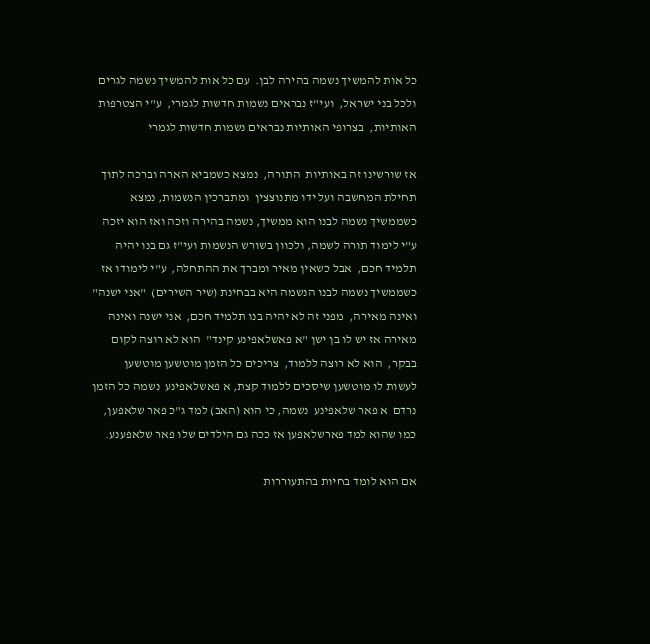כל אות להמשיך נשמה בהירה לבן.  עם כל אות להמשיך נשמה לגרים ולכל בני ישראל,  ועי"ז נבראים נשמות חדשות לגמרי,  ע"י הצטרפות האותיות,  בצרופי האותיות נבראים נשמות חדשות לגמרי

אז שורשינו זה באותיות  התורה,  נמצא כשמביא הארה וברכה לתוך תחילת המחשבה ועל ידו מתנוצצין  ומתברכין הנשמות, נמצא כשממשיך נשמה לבנו הוא ממשיך, נשמה בהירה וזכה ואז הוא יזכה ע"י לימוד תורה לשמה, ולכוון בשורש הנשמות ועי"ז גם בנו יהיה  תלמיד חכם,  אבל כשאין מאיר ומברך את ההתחלה,  ע"י לימודו אז כשממשיך נשמה לבנו הנשמה היא בבחינת (שיר השירים)  "אני ישנה" ואינה מאירה,  מפני זה לא יהיה בנו תלמיד חכם,  אני ישנה ואינה מאירה אז יש לו בן ישן "א פאשלאפינע קינד"  הוא לא רוצה לקום בבקר,  הוא לא רוצה ללמוד,  צריכים כל הזמן מוטשען מוטשען  לעשות לו מוטשען שיסכים ללמוד קצת, א פאשלאפינע  נשמה כל הזמן נרדם  א פאר שלאפינע  נשמה, כי הוא (האב) למד ג"כ פאר שלאפען,  כמו שהוא למד פארשלאפען אז ככה גם הילדים שלו פאר שלאפענע.

אם הוא לומד בחיות בהתעוררות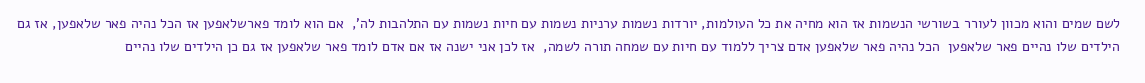לשם שמים והוא מכוון לעורר בשורשי הנשמות אז הוא מחיה את כל העולמות, יורדות נשמות ערניות נשמות עם חיות נשמות עם התלהבות לה',  אם הוא לומד פארשלאפען אז הכל נהיה פאר שלאפען, אז גם הילדים שלו נהיים פאר שלאפען  הכל נהיה פאר שלאפען אדם צריך ללמוד עם חיות עם שמחה תורה לשמה,  אז לכן אני ישנה אז אם אדם לומד פאר שלאפען אז גם כן הילדים שלו נהיים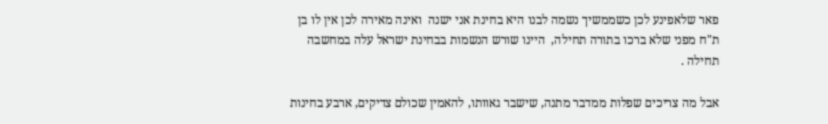פאר שלאפינע לכן כשממשיך נשמה לבנו היא בחינת אני ישנה  ואינה מאירה לכן אין לו בן ת"ח מפני שלא ברכו בתורה תחילה,  היינו שורש הנשמות בבחינת ישראל עלה במחשבה תחילה .

אבל מה צריכים שפלות ממדבר מתנה, שישבר גאוותו, להאמין שכולם צדיקים, ארבע בחינות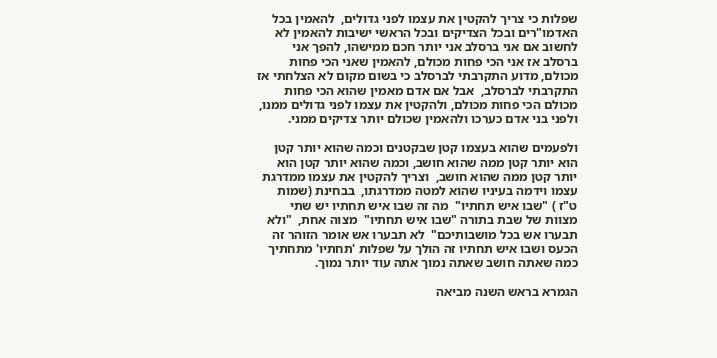שפלות כי צריך להקטין את עצמו לפני גדולים,  להאמין בכל האדמו"רים ובכל הצדיקים ובכל הראשי ישיבות להאמין לא לחשוב אם אני ברסלב אני יותר חכם ממישהו, להפך אני ברסלב אז אני הכי פחות מכולם, להאמין שאני הכי פחות מכולם, מדוע התקרבתי לברסלב כי בשום מקום לא הצלחתי אז התקרבתי לברסלב,  אבל אם אדם מאמין שהוא הכי פחות מכולם הכי פחות מכולם, ולהקטין את עצמו לפני גדולים ממנו, ולפני בני אדם כערכו ולהאמין שכולם יותר צדיקים ממני.

ולפעמים שהוא בעצמו קטן שבקטנים וכמה שהוא יותר קטן הוא יותר קטן ממה שהוא חושב, וכמה שהוא יותר קטן הוא יותר קטן ממה שהוא חושב,  וצריך להקטין את עצמו ממדרגת עצמו וידמה בעיניו שהוא למטה ממדרגתו,  בבחינת (שמות ט"ז ) "שבו איש תחתיו"  מה זה שבו איש תחתיו יש שתי מצוות של שבת בתורה "שבו איש תחתיו"  מצוה אחת,  "ולא תבערו אש בכל מושבותיכם"  לא תבערו אש אומר הזוהר זה הכעס ושבו איש תחתיו זה הולך על שפלות 'תחתיו' מתחתיך כמה שאתה חושב שאתה נמוך אתה עוד יותר נמוך.

הגמרא בראש השנה מביאה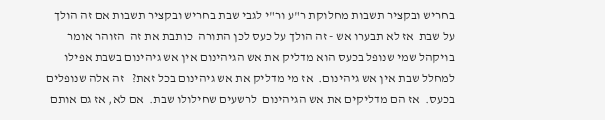בחריש ובקציר תשבות מחלוקת ר"ע ור"י לגבי שבת בחריש ובקציר תשבות אם זה הולך על שבת  אז לא תבערו אש - זה הולך על כעס לכן התורה  כותבת את זה  הזוהר אומר בויקהל שמי שנופל בכעס הוא מדליק את אש הגיהינום אין אש גיהינום בשבת אפילו למחלל שבת אין אש גיהינום.  אז מי מדליק את אש גיהינום בכל זאת?   זה אלה שנופלים בכעס.  אז הם מדליקים את אש הגיהינום  לרשעים שחילולו שבת.  אם לא, אז גם אותם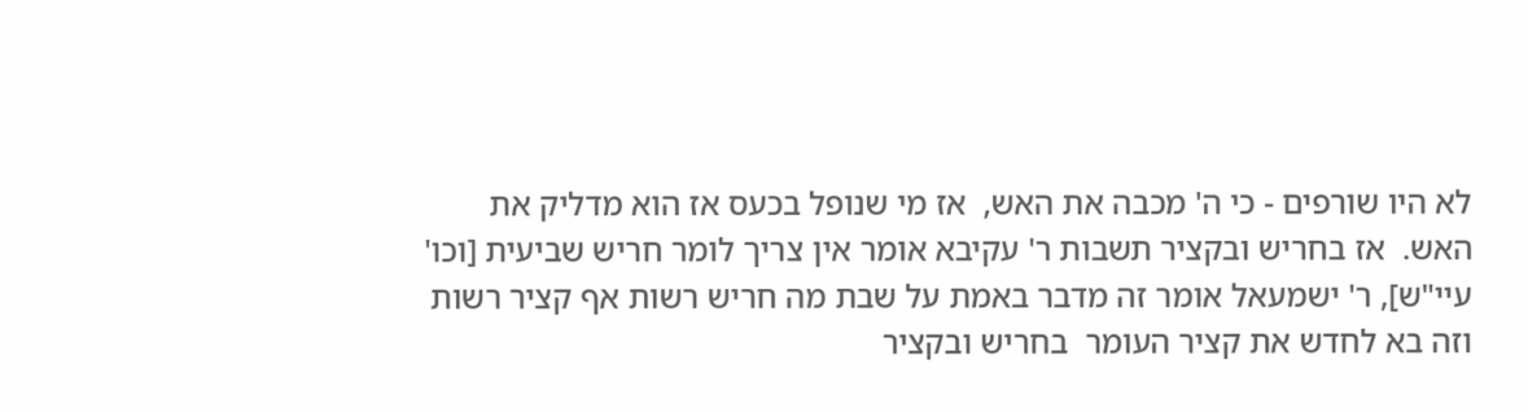לא היו שורפים - כי ה' מכבה את האש,  אז מי שנופל בכעס אז הוא מדליק את האש.  אז בחריש ובקציר תשבות ר' עקיבא אומר אין צריך לומר חריש שביעית [וכו' עיי"ש], ר' ישמעאל אומר זה מדבר באמת על שבת מה חריש רשות אף קציר רשות וזה בא לחדש את קציר העומר  בחריש ובקציר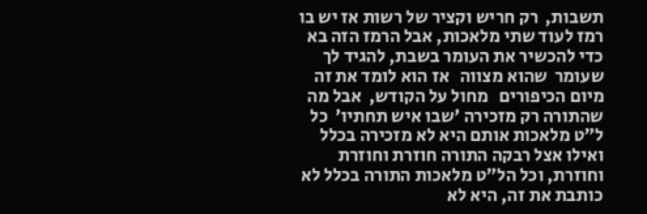תשבות,  רק חריש וקציר של רשות אז יש בו רמז לעוד שתי מלאכות, אבל הרמז הזה בא כדי להכשיר את העומר בשבת, להגיד לך שעומר  שהוא מצווה   אז הוא לומד את זה מיום הכיפורים   מחול על הקודש,  אבל מה שהתורה רק מזכירה 'שבו איש תחתיו'  כל ל"ט מלאכות אותם היא לא מזכירה בכלל ואילו אצל רבקה התורה חוזרת וחוזרת וחוזרת, וכל הל"ט מלאכות התורה בכלל לא כותבת את זה, היא לא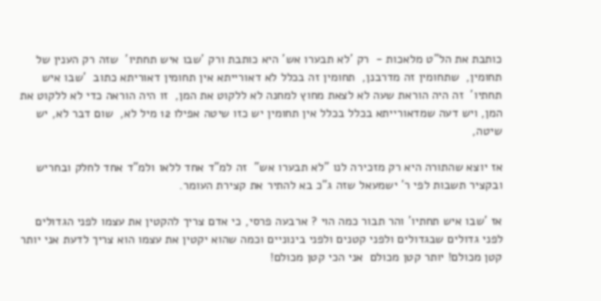כותבת את הל"ט מלאכות -  רק 'לא תבערו אש' היא כותבת ורק 'שבו איש תחתיו'  שזה רק הענין של תחומין,  שתחומין זה מדרבנן,  תחומין זה בכלל לא דאורייתא אין תחומין דאוריתא כתוב  'שבו איש תחתיו'  זה היה הוראת שעה לא לצאת מחוץ למחנה לא ללקוט את המן,  זו היה הוראה כדי לא ללקוט את המן, ויש דעה שמדאורייתא בכלל בכלל אין תחומין יש כזו שיטה אפילו 12 מיל לא,  שום דבר לא, יש שיטה,

אז יוצא שהתורה היא רק מזכירה לנו "לא תבערו אש"  זה למ"ד אחד ללאו ולמ"ד אחד לחלק ובחריש ובקציר תשבות לפי ר' ישמעאל שזה ג"כ בא להתיר את קצירת העומר.

אז 'שבו איש תחתיו' והר תבור כמה הוי ? ארבעה פרסי, כי אדם צריך להקטין את עצמו לפני הגדולים לפני גדולים שבגדולים ולפני קטנים ולפני בינוניים וכמה שהוא יקטין את עצמו הוא צריך לדעת אני יותר קטן מכולם! יותר קטן מכולם  אני הכי קטן מכולם!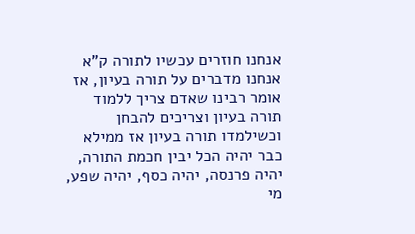אנחנו חוזרים עכשיו לתורה ק"א אנחנו מדברים על תורה בעיון, אז אומר רבינו שאדם צריך ללמוד תורה בעיון וצריכים להבחן וכשילמדו תורה בעיון אז ממילא כבר יהיה הכל יבין חכמת התורה, יהיה פרנסה, יהיה כסף, יהיה שפע, מי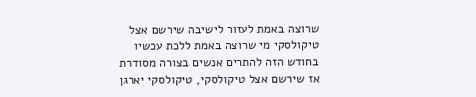שרוצה באמת לעזור לישיבה שירשם אצל טיקולסקי מי שרוצה באמת ללכת עכשיו בחודש הזה להתרים אנשים בצורה מסודרת אז שירשם אצל טיקולסקי, טיקולסקי יארגן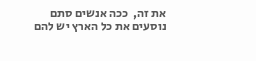את זה,  ככה אנשים סתם נוסעים את כל הארץ יש להם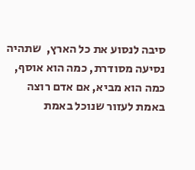סיבה לנסוע את כל הארץ,  שתהיה נסיעה מסודרת, כמה הוא אוסף, כמה הוא מביא, אם אדם רוצה באמת לעזור שנוכל באמת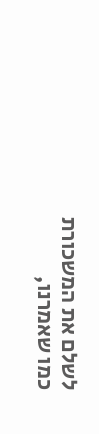לשלם את המשכורת כמו שאמרנו,